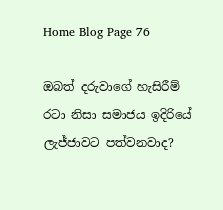Home Blog Page 76

ඔබත් දරුවාගේ හැසිරීම් රටා නිසා සමාජය ඉදිරියේ ලැජ්ජාවට පත්වනවාද?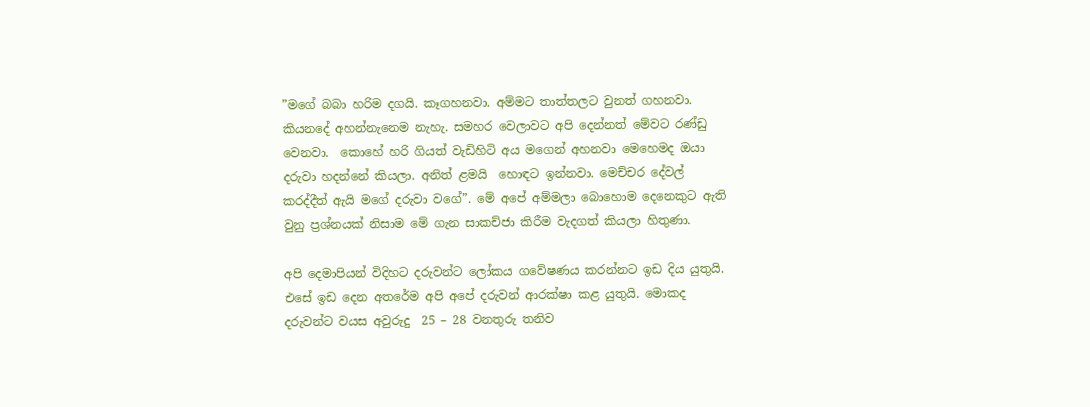”මගේ බබා හරිම දගයි. කෑගහනවා. අම්මට තාත්තලට වුනත් ගහනවා. කියනදේ අහන්නැනෙම නැහැ. සමහර වෙලාවට අපි දෙන්නත් මේවට රණ්ඩු  වෙනවා.  කොහේ හරි ගියත් වැඩිහිටි අය මගෙන් අහනවා මෙහෙමද ඔයා දරුවා හදන්නේ කියලා. අනිත් ළමයි  හොඳට ඉන්නවා. මෙච්චර දේවල් කරද්දීත් ඇයි මගේ දරුවා වගේ”. මේ අපේ අම්මලා බොහොම දෙනෙකුට ඇති වුනු ප්‍රශ්නයක් නිසාම මේ ගැන සාකච්ජා කිරීම වැදගත් කියලා හිතුණා.

අපි දෙමාපියන් විදිහට දරුවන්ට ලෝකය ගවේෂණය කරන්නට ඉඩ දිය යුතුයි. එසේ ඉඩ දෙන අතරේම අපි අපේ දරුවන් ආරක්ෂා කළ යුතුයි. මොකද දරුවන්ට වයස අවුරුදු  25 – 28 වනතුරු තනිව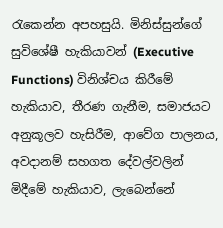රැකෙන්න අපහසුයි. මිනිස්සුන්ගේ සුවිශේෂී හැකියාවන් (Executive Functions) විනිශ්චය කිරීමේ හැකියාව, තීරණ ගැනීම, සමාජයට අනුකූලව හැසිරීම, ආවේග පාලනය, අවදානම් සහගත දේවල්වලින් මිදීමේ හැකියාව, ලැබෙන්නේ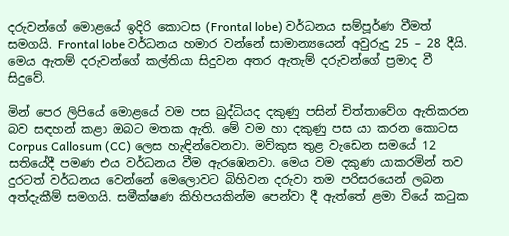දරුවන්ගේ මොළයේ ඉදිරි කොටස (Frontal lobe) වර්ධනය සම්පූර්ණ වීමත් සමගයි. Frontal lobe වර්ධනය හමාර වන්නේ සාමාන්‍යයෙන් අවුරුදු 25 – 28 දීයි. මෙය ඇතම් දරුවන්ගේ කල්තියා සිදුවන අතර ඇතැම් දරුවන්ගේ ප්‍රමාද වී සිදුවේ.

මින් පෙර ලිපියේ මොළයේ වම පස බුද්ධියද දකුණු පසින් චිත්තාවේග ඇතිකරන බව සඳහන් කළා ඔබට මතක ඇති. මේ වම හා දකුණු පස යා කරන කොටස Corpus Callosum (CC) ලෙස හැඳින්වෙනවා. මව්කුස තුළ වැඩෙන සමයේ 12 සතියේදී පමණ එය වර්ධනය වීම ඇරඹෙනවා. මෙය වම දකුණ යාකරමින් තව දුරටත් වර්ධනය වෙන්නේ මෙලොවට බිහිවන දරුවා තම පරිසරයෙන් ලබන අත්දැකීම් සමගයි. සමීක්ෂණ කිහිපයකින්ම පෙන්වා දී ඇත්තේ ළමා වියේ කටුක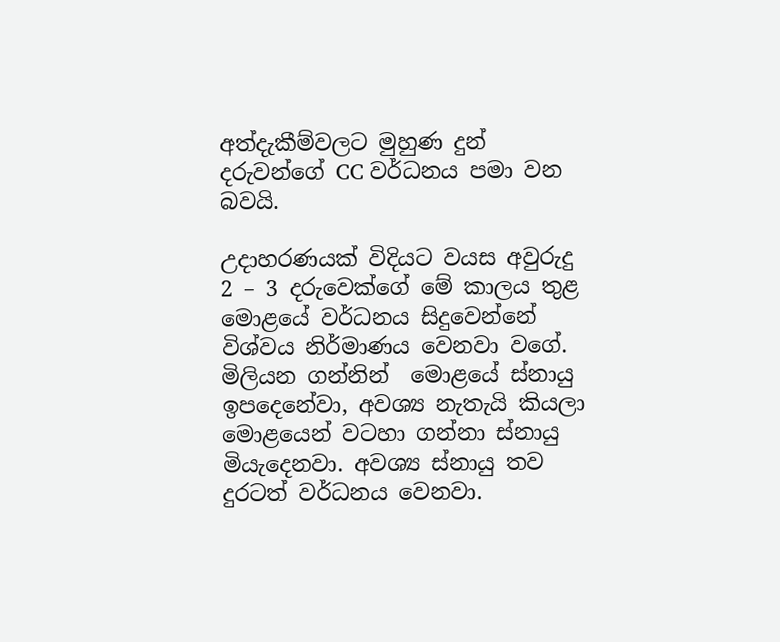අත්දැකීම්වලට මුහුණ දුන් දරුවන්ගේ CC වර්ධනය පමා වන බවයි.

උදාහරණයක් විදියට වයස අවුරුදු 2 – 3 දරුවෙක්ගේ මේ කාලය තුළ මොළයේ වර්ධනය සිදුවෙන්නේ විශ්වය නිර්මාණය වෙනවා වගේ. මිලියන ගන්නින්  මොළයේ ස්නායු ඉපදෙනේවා, අවශ්‍ය නැතැයි කියලා මොළයෙන් වටහා ගන්නා ස්නායු මියැදෙනවා. අවශ්‍ය ස්නායු තව දුරටත් වර්ධනය වෙනවා.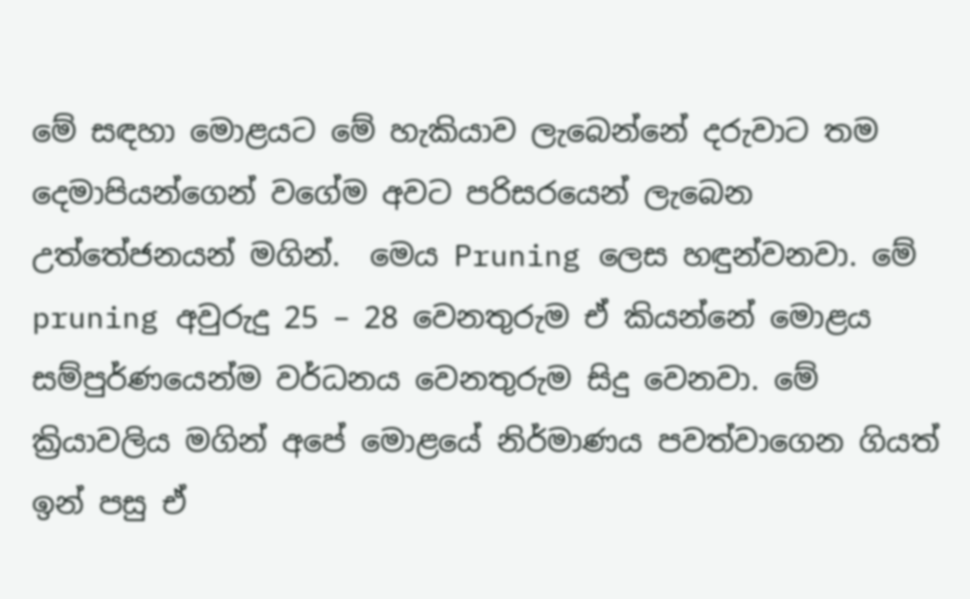මේ සඳහා මොළයට මේ හැකියාව ලැබෙන්නේ දරුවාට තම දෙමාපියන්ගෙන් වගේම අවට පරිසරයෙන් ලැබෙන උත්තේජනයන් මගින්.  මෙය Pruning ලෙස හඳුන්වනවා. මේ pruning අවුරුදු 25 – 28 වෙනතුරුම ඒ කියන්නේ මොළය සම්පුර්ණයෙන්ම වර්ධනය වෙනතුරුම සිදු වෙනවා. මේ ක්‍රියාවලිය මගින් අපේ මොළයේ නිර්මාණය පවත්වාගෙන ගියත් ඉන් පසු ඒ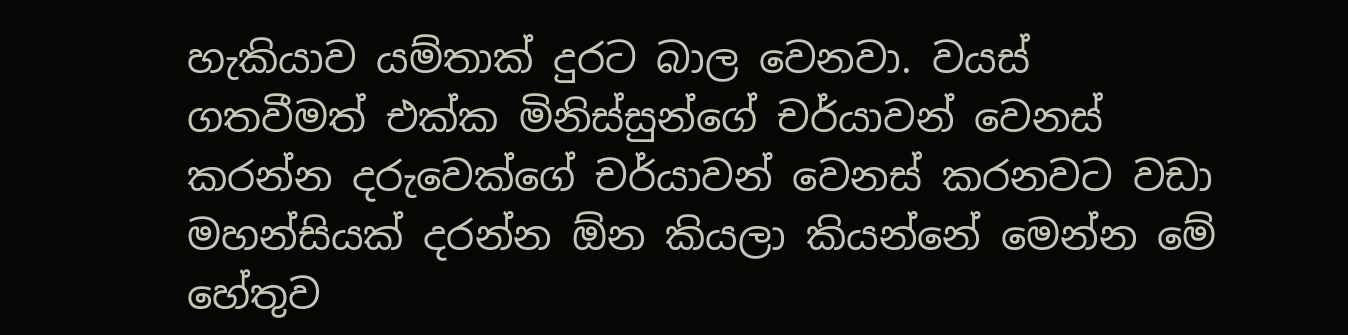හැකියාව යම්තාක් දුරට බාල වෙනවා. වයස් ගතවීමත් එක්ක මිනිස්සුන්ගේ චර්යාවන් වෙනස් කරන්න දරුවෙක්ගේ චර්යාවන් වෙනස් කරනවට වඩා මහන්සියක් දරන්න ඕන කියලා කියන්නේ මෙන්න මේ හේතුව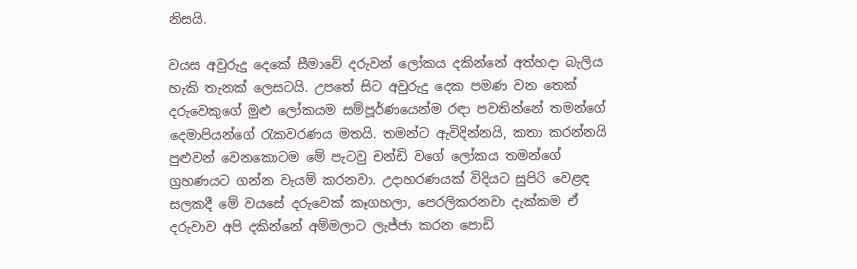නිසයි.

වයස අවුරුදු දෙකේ සීමාවේ දරුවන් ලෝකය දකින්නේ අත්හදා බැලිය හැකි තැනක් ලෙසටයි. උපතේ සිට අවුරුදු දෙක පමණ වන තෙක් දරුවෙකුගේ මුළු ලෝකයම සම්පූර්ණයෙන්ම රඳා පවතින්නේ තමන්ගේ දෙමාපියන්ගේ රැකවරණය මතයි. තමන්ට ඇවිදින්නයි, කතා කරන්නයි පුළුවන් වෙනකොටම මේ පැටවු චන්ඩි වගේ ලෝකය තමන්ගේ ග්‍රහණයට ගන්න වැයම් කරනවා. උදාහරණයක් විදියට සුපිරි වෙළඳ සලකදී මේ වයසේ දරුවෙක් කෑගහලා, පෙරලිකරනවා දැක්කම ඒ දරුවාව අපි දකින්නේ අම්මලාට ලැජ්ජා කරන පොඩි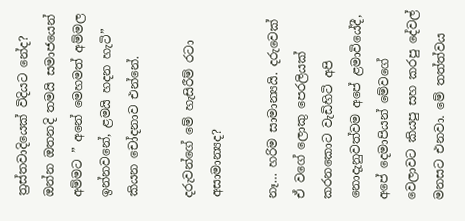ත්‍රස්තවාදියෙක් විදියට නේද? ඔන්න ඔතනදි තමයි සමාජයෙන් අම්මට ” අනේ මෙහමත් අම්මල ඉන්නවනේ, ළමයි හදන හැටි” කියන චෝදනාව එන්නේ.

දරුවන්ගේ මේ හැසිරීම් රටා අසාමාන්‍යද?

නෑ… හරිම සාමාන්‍යයි. දරුවෙක් ඒ වගේ ලොකු පෙරලියක් කරනකොට වැඩිහිටි අපි නොදැනුවත්වම අපේ ළමාවියේදී, අපේ දෙමාපියන් මේවගේ වෙලාවට කියපු සහ කරපු දේවල් මනසට එනවා. මේ තත්ත්වය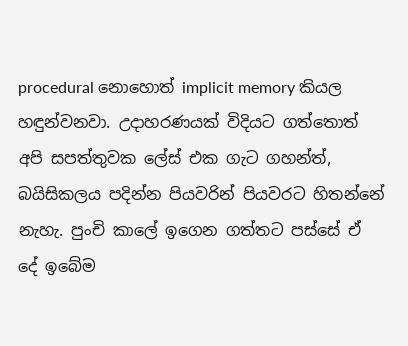procedural නොහොත් implicit memory කියල හඳුන්වනවා. උදාහරණයක් විදියට ගත්තොත් අපි සපත්තුවක ලේස් එක ගැට ගහන්ත්, බයිසිකලය පදින්න පියවරින් පියවරට හිතන්නේ නැහැ. පුංචි කාලේ ඉගෙන ගත්තට පස්සේ ඒ දේ ඉබේම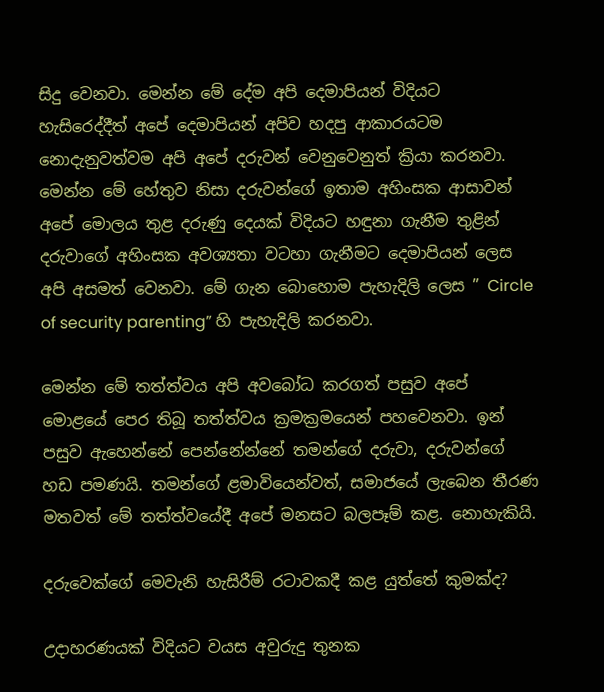සිදු වෙනවා. මෙන්න මේ දේම අපි දෙමාපියන් විදියට හැසිරෙද්දීත් අපේ දෙමාපියන් අපිව හදපු ආකාරයටම නොදැනුවත්වම අපි අපේ දරුවන් වෙනුවෙනුත් ක්‍රියා කරනවා. මෙන්න මේ හේතුව නිසා දරුවන්ගේ ඉතාම අහිංසක ආසාවන් අපේ මොලය තුළ දරුණු දෙයක් විදියට හඳුනා ගැනීම තුළින් දරුවාගේ අහිංසක අවශ්‍යතා වටහා ගැනීමට දෙමාපියන් ලෙස අපි අසමත් වෙනවා. මේ ගැන බොහොම පැහැදිලි ලෙස ” Circle of security parenting” හි පැහැදිලි කරනවා.

මෙන්න මේ තත්ත්වය අපි අවබෝධ කරගත් පසුව අපේ මොළයේ පෙර තිබූ තත්ත්වය ක්‍රමක්‍රමයෙන් පහවෙනවා. ඉන් පසුව ඇහෙන්නේ පෙන්නේන්නේ තමන්ගේ දරුවා, දරුවන්ගේ හඩ පමණයි. තමන්ගේ ළමාවියෙන්වත්, සමාජයේ ලැබෙන තීරණ මතවත් මේ තත්ත්වයේදී අපේ මනසට බලපෑම් කළ. නොහැකියි.

දරුවෙක්ගේ මෙවැනි හැසිරීම් රටාවකදී කළ යුත්තේ කුමක්ද?

උදාහරණයක් විදියට වයස අවුරුදු තුනක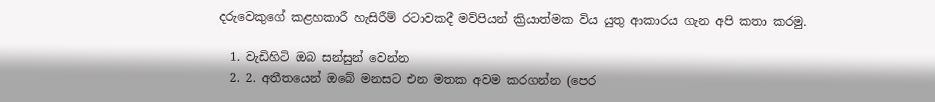දරුවෙකුගේ කළහකාරී හැසිරීම් රටාවකදී මව්පියන් ක්‍රියාත්මක විය යුතු ආකාරය ගැන අපි කතා කරමු.

  1. වැඩිහිටි ඔබ සන්සුන් වෙන්න
  2. 2. අතීතයෙන් ඔබේ මනසට එන මතක අවම කරගන්න (පෙර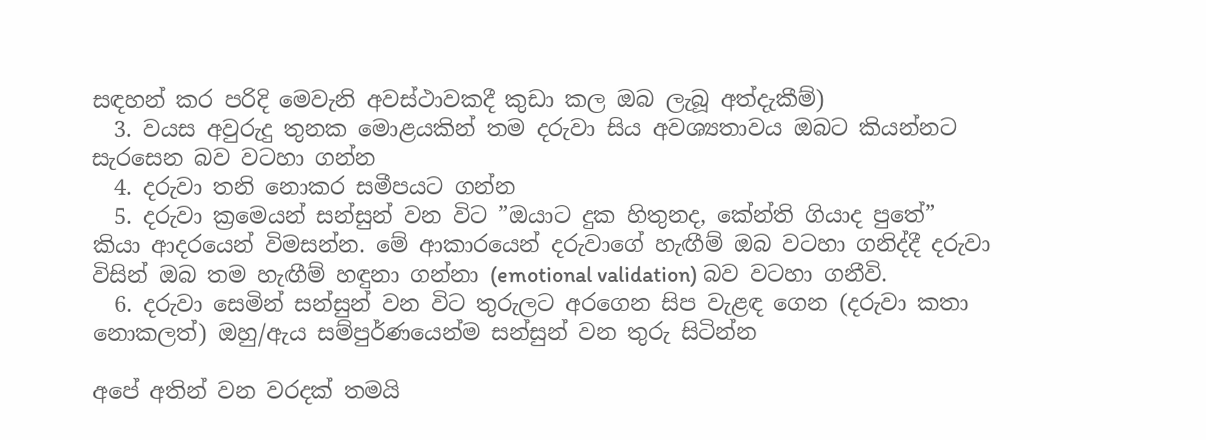සඳහන් කර පරිදි මෙවැනි අවස්ථාවකදී කුඩා කල ඔබ ලැබූ අත්දැකීම්)
  3. වයස අවුරුදු තුනක මොළයකින් තම දරුවා සිය අවශ්‍යතාවය ඔබට කියන්නට සැරසෙන බව වටහා ගන්න
  4. දරුවා තනි නොකර සමීපයට ගන්න
  5. දරුවා ක්‍රමෙයන් සන්සුන් වන විට ”ඔයාට දුක හිතුනද, කේන්ති ගියාද පුතේ” කියා ආදරයෙන් විමසන්න. මේ ආකාරයෙන් දරුවාගේ හැඟීම් ඔබ වටහා ගනිද්දී දරුවා විසින් ඔබ තම හැඟීම් හඳුනා ගන්නා (emotional validation) බව වටහා ගනීවි.
  6. දරුවා සෙමින් සන්සුන් වන විට තුරුලට අරගෙන සිප වැළඳ ගෙන (දරුවා කතා නොකලත්) ඔහු/ඇය සම්පුර්ණයෙන්ම සන්සුන් වන තුරු සිටින්න

අපේ අතින් වන වරදක් තමයි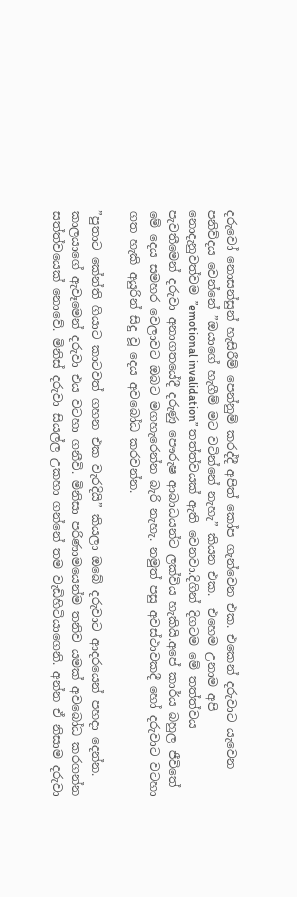දරුවෝ නොසන්සුන් හැසිරීම් පෙන්නුම් කරද්දී අපිත් කෝප ගැන්වෙන එක. එකෙන් දරුවාට යැවෙන පනිව්දය වෙන්නේ ”ඔයාගේ හැගීම් මට වටින්නේ නැහැ” කියන එක.  එහෙම උනාම අපි නොදැනුවත්වම ”emotional invalidation” තත්ත්වයක් ඇති වෙනවා.දිගින් දිගටම මේ තත්ත්වය පැවතීමෙන් දරුවා අනාගතයේදී දරුණු පෞරුෂ ආබාධයන්ට ලක්විය හැකියි.අපේ කාර්ය බහුල ජීවිතේ මේ දෙය සමහර වෙලාවට ඔබට මගහැරෙන්න බැරි නැහැ. නමුත් පසු අවස්ථාවකදී හෝ දරුවාට වටහා ගත හැකි අයුරින් සිදු වූ දෙය අවබෝධ කරවන්න.

”පුතාට කේන්ති ගියාට කාටවත් ගහන එක වැරදියි” කියලා ඔබේ දරුවාට ආදරයෙන් පහදා දෙන්න. කාලයාගේ ඇවෑමෙන් දරුවා එය වටහා ගනීවි. මිනිසා පරිණාමයෙන්ම තනිව යමක් අවබෝධ කරගන්න සත්ත්වයෙක් නොවේ. මිනිස් දරුවා සියල්ල උකහා ගන්නේ තම වැඩිහිටියාගෙනි. අන්න ඒ නිසාම දරුවා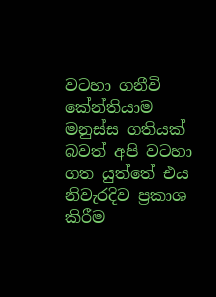වටහා ගනීවි කේන්තියාම මනුස්ස ගතියක් බවත් අපි වටහා ගත යුත්තේ එය නිවැරදිව ප්‍රකාශ කිරීම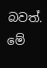බවත්. මේ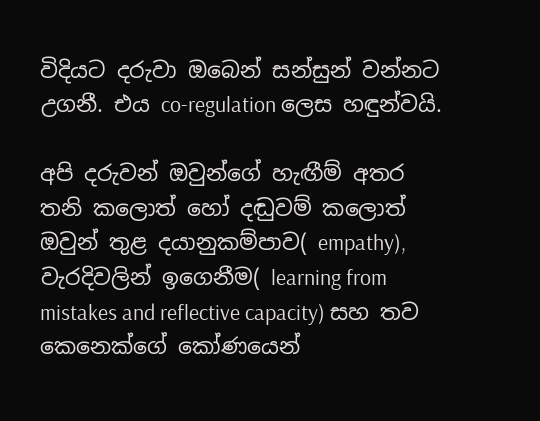විදියට දරුවා ඔබෙන් සන්සුන් වන්නට උගනී. එය co-regulation ලෙස හඳුන්වයි.

අපි දරුවන් ඔවුන්ගේ හැඟීම් අතර තනි කලොත් හෝ දඬුවම් කලොත් ඔවුන් තුළ දයානුකම්පාව( empathy), වැරදිවලින් ඉගෙනීම( learning from mistakes and reflective capacity) සහ තව කෙනෙක්ගේ කෝණයෙන්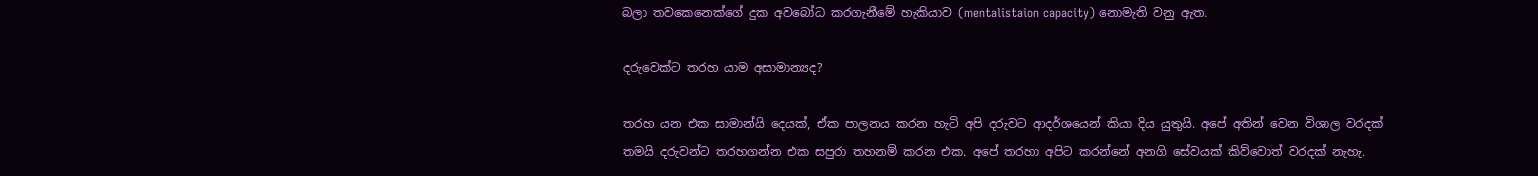බලා තවකෙනෙක්ගේ දුක අවබෝධ කරගැනීමේ හැකියාව (mentalistaion capacity) නොමැති වනු ඇත.

දරුවෙක්ට තරහ යාම අසාමාන්‍යද?

තරහ යන එක සාමාන්යි දෙයක්, ඒක පාලනය කරන හැටි අපි දරුවට ආදර්ශයෙන් කියා දිය යුතුයි. අපේ අතින් වෙන විශාල වරදක් තමයි දරුවන්ට තරහගන්න එක සපුරා තහනම් කරන එක. අපේ තරහා අපිට කරන්නේ අනගි සේවයක් කිව්වොත් වරදක් නැහැ.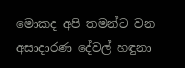මොකද අපි තමන්ට වන අසාදාරණ දේවල් හඳුනා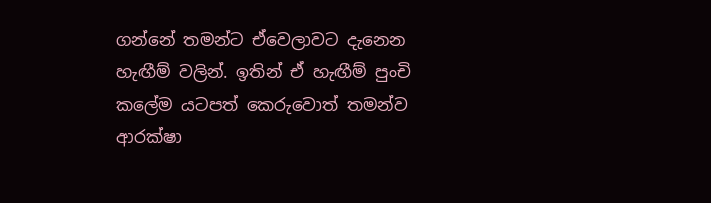ගන්නේ තමන්ට ඒවෙලාවට දැනෙන හැඟීම් වලින්. ඉතින් ඒ හැඟීම් පුංචි කලේම යටපත් කෙරුවොත් තමන්ව ආරක්ෂා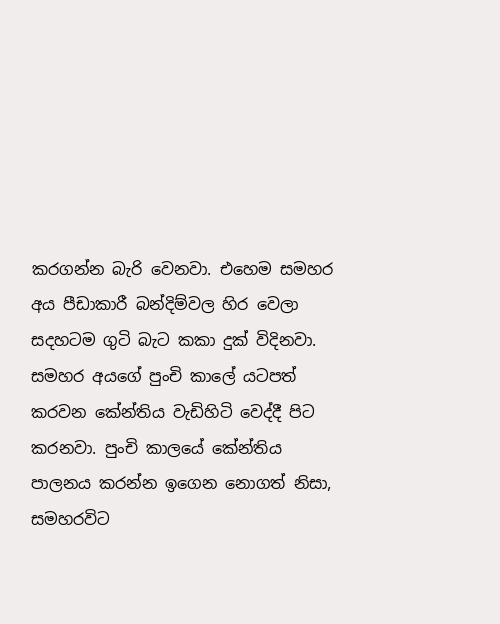කරගන්න බැරි වෙනවා. එහෙම සමහර අය පීඩාකාරී බන්දිම්වල හිර වෙලා සදහටම ගුටි බැට කකා දුක් විදිනවා. සමහර අයගේ පුංචි කාලේ යටපත් කරවන කේන්තිය වැඩිහිටි වෙද්දී පිට කරනවා. පුංචි කාලයේ කේන්තිය පාලනය කරන්න ඉගෙන නොගත් නිසා, සමහරවිට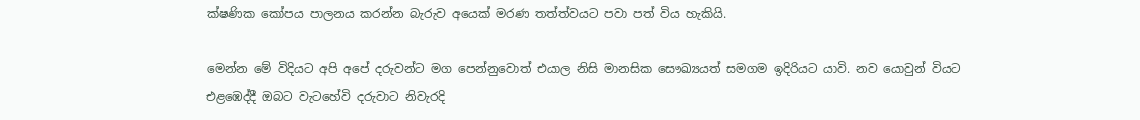ක්ෂණික කෝපය පාලනය කරන්න බැරුව අයෙක් මරණ තත්ත්වයට පවා පත් විය හැකියි.

මෙන්න මේ විදියට අපි අපේ දරුවන්ට මග පෙන්නුවොත් එයාල නිසි මානසික සෞඛ්‍යයත් සමගම ඉදිරියට යාවි. නව යොවුන් වියට එළඹෙද්දී ඔබට වැටහේවි දරුවාට නිවැරදි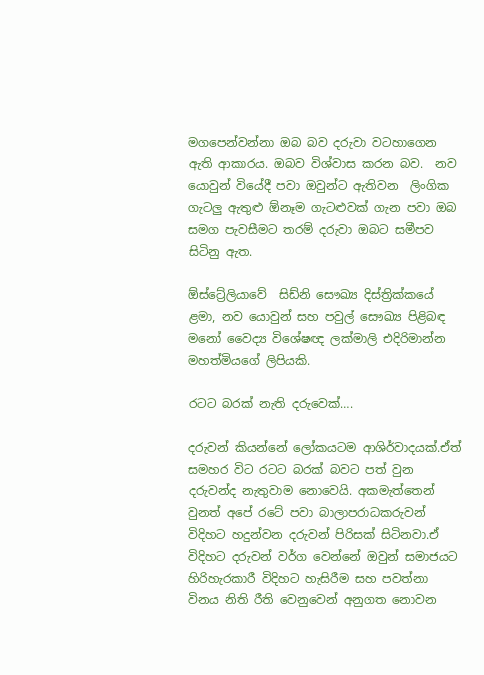මගපෙන්වන්නා ඔබ බව දරුවා වටහාගෙන ඇති ආකාරය. ඔබව විශ්වාස කරන බව.  නව යොවුන් වියේදී පවා ඔවුන්ට ඇතිවන  ලිංගික ගැටලු ඇතුළු ඕනෑම ගැටළුවක් ගැන පවා ඔබ සමග පැවසීමට තරම් දරුවා ඔබට සමීපව සිටිනු ඇත.

ඕස්ට්‍රේලියාවේ  සිඩ්නි සෞඛ්‍ය දිස්ත්‍රික්කයේ ළමා, නව යොවුන් සහ පවුල් සෞඛ්‍ය පිළිබඳ මනෝ වෛද්‍ය විශේෂඥ ලක්මාලි එදිරිමාන්න මහත්මියගේ ලිපියකි.

රටට බරක් නැති දරුවෙක්….

දරුවන් කියන්නේ ලෝකයටම ආශිර්වාදයක්.ඒත් සමහර විට රටට බරක් බවට පත් වුන දරුවන්ද නැතුවාම නොවෙයි. අකමැත්තෙන් වුනත් අපේ රටේ පවා බාලාපරාධකරුවන් විදිහට හදුන්වන දරුවන් පිරිසක් සිටිනවා.ඒ විදිහට දරුවන් වර්ග වෙන්නේ ඔවුන් සමාජයට හිරිහැරකාරී විදිහට හැසිරීම සහ පවත්නා විනය නිති රීති වෙනුවෙන් අනුගත නොවන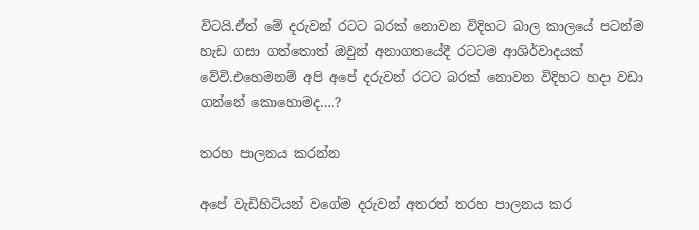විටයි.ඒත් මේ දරුවන් රටට බරක් නොවන විදිහට බාල කාලයේ පටන්ම හැඩ ගසා ගත්තොත් ඔවුන් අනාගතයේදී රටටම ආශිර්වාදයක් වේවි.එහෙමනම් අපි අපේ දරුවන් රටට බරක් නොවන විදිහට හදා වඩා ගන්නේ කොහොමද….?

තරහ පාලනය කරන්න

අපේ වැඩිහිටියන් වගේම දරුවන් අතරත් තරහ පාලනය කර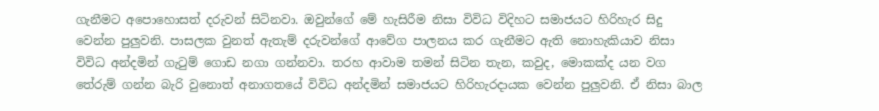ගැනීමට අපොහොසත් දරුවන් සිටිනවා. ඔවුන්ගේ මේ හැසිරීම නිසා විවිධ විදිහට සමාජයට හිරිහැර සිදු වෙන්න පුලුවනි. පාසලක වුනත් ඇතැම් දරුවන්ගේ ආවේග පාලනය කර ගැනීමට ඇති නොහැකියාව නිසා විවිධ අන්දමින් ගැටුම් ගොඩ නගා ගන්නවා. තරහ ආවාම තමන් සිටින තැන, කවුද, මොකක්ද යන වග තේරුම් ගන්න බැරි වුනොත් අනාගතයේ විවිධ අන්දමින් සමාජයට හිරිහැරදායක වෙන්න පුලුවනි. ඒ නිසා බාල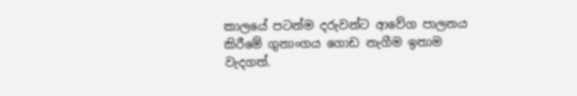කාලයේ පටන්ම දරුවන්ට ආවේග පාලනය කිරීමේ ගුනාංගය ගොඩ නැගීම ඉතාම වැදගත්.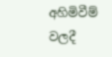අහිමිවීම් වලදී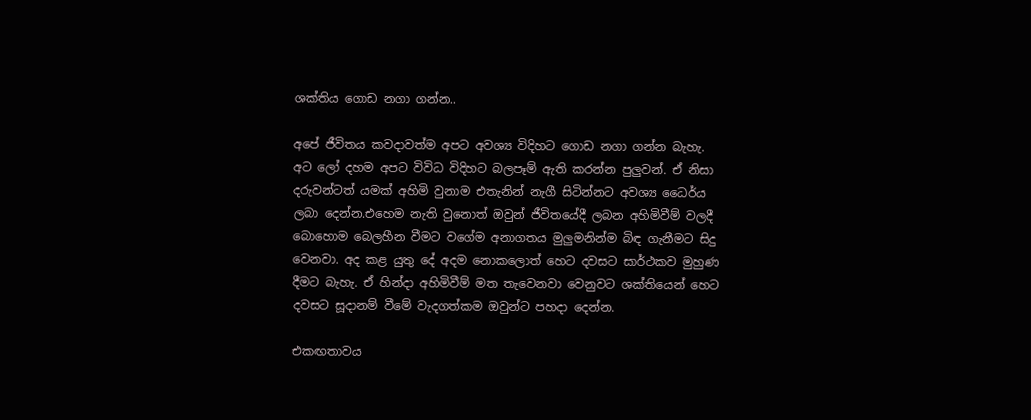ශක්තිය ගොඩ නගා ගන්න..

අපේ ජීවිතය කවදාවත්ම අපට අවශ්‍ය විදිහට ගොඩ නගා ගන්න බැහැ. අට ලෝ දහම අපට විවිධ විදිහට බලපෑම් ඇති කරන්න පුලුවන්. ඒ නිසා දරුවන්ටත් යමක් අහිමි වුනාම එතැනින් නැගී සිටින්නට අවශ්‍ය ධෛර්ය ලබා දෙන්න.එහෙම නැති වුනොත් ඔවුන් ජීවිතයේදී ලබන අහිමිවීම් වලදී බොහොම බෙලහීන වීමට වගේම අනාගතය මුලුමනින්ම බිඳ ගැනීමට සිදු වෙනවා. අද කළ යුතු දේ අදම නොකලොත් හෙට දවසට සාර්ථකව මුහුණ දීමට බැහැ. ඒ හින්දා අහිමිවීම් මත තැවෙනවා වෙනුවට ශක්තියෙන් හෙට දවසට සූදානම් වීමේ වැදගත්කම ඔවුන්ට පහදා දෙන්න.

එකඟතාවය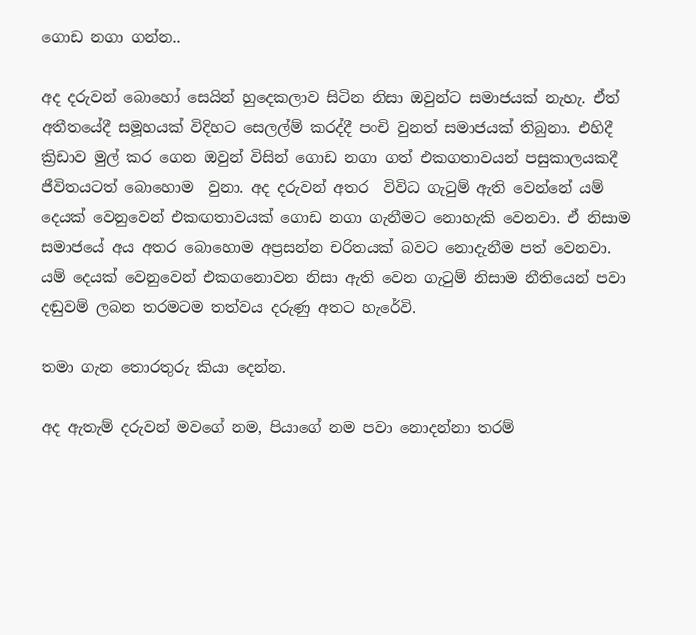ගොඩ නගා ගන්න..

අද දරුවන් බොහෝ සෙයින් හුදෙකලාව සිටින නිසා ඔවුන්ට සමාජයක් නැහැ. ඒත් අතීතයේදී සමූහයක් විදිහට සෙලල්ම් කරද්දී පංචි වුනත් සමාජයක් තිබුනා. එහිදී ක්‍රිඩාව මුල් කර ගෙන ඔවුන් විසින් ගොඩ නගා ගත් එකගතාවයන් පසුකාලයකදී ජීවිතයටත් බොහොම  වුනා. අද දරුවන් අතර  විවිධ ගැටුම් ඇති වෙන්නේ යම් දෙයක් වෙනුවෙන් එකඟතාවයක් ගොඩ නගා ගැනීමට නොහැකි වෙනවා. ඒ නිසාම සමාජයේ අය අතර බොහොම අප්‍රසන්න චරිතයක් බවට නොදැනීම පත් වෙනවා. යම් දෙයක් වෙනුවෙන් එකගනොවන නිසා ඇති වෙන ගැටුම් නිසාම නීතියෙන් පවා දඬුවම් ලබන තරමටම තත්වය දරුණු අතට හැරේවි.

තමා ගැන තොරතුරු කියා දෙන්න.

අද ඇතැම් දරුවන් මවගේ නම, පියාගේ නම පවා නොදන්නා තරම්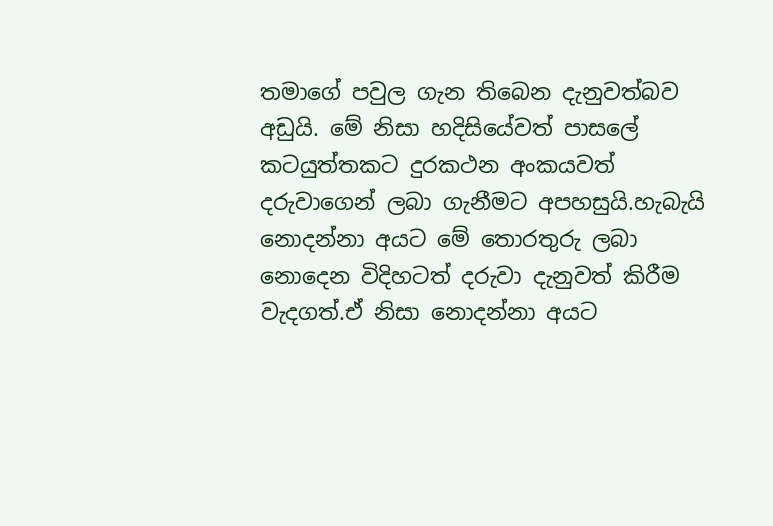තමාගේ පවුල ගැන තිබෙන දැනුවත්බව අඩුයි. මේ නිසා හදිසියේවත් පාසලේ කටයුත්තකට දුරකථන අංකයවත් දරුවාගෙන් ලබා ගැනීමට අපහසුයි.හැබැයි නොදන්නා අයට මේ තොරතුරු ලබා නොදෙන විදිහටත් දරුවා දැනුවත් කිරීම වැදගත්.ඒ නිසා නොදන්නා අයට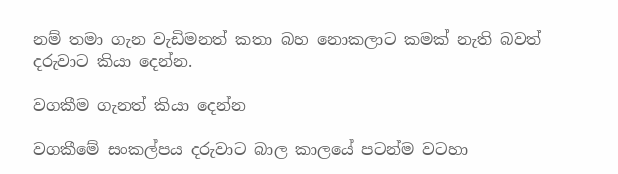නම් තමා ගැන වැඩිමනත් කතා බහ නොකලාට කමක් නැති බවත් දරුවාට කියා දෙන්න.

වගකීම ගැනත් කියා දෙන්න

වගකීමේ සංකල්පය දරුවාට බාල කාලයේ පටන්ම වටහා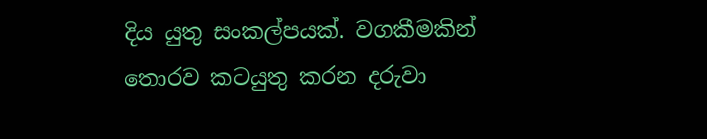දිය යුතු සංකල්පයක්. වගකීමකින් තොරව කටයුතු කරන දරුවා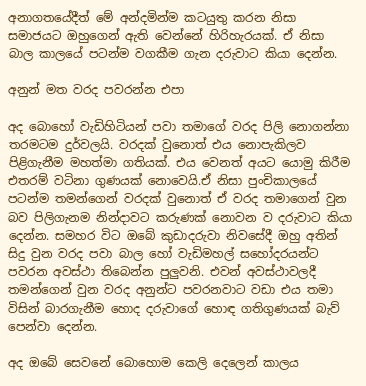අනාගතයේදීත් මේ අන්දමින්ම කටයුතු කරන නිසා සමාජයට ඔහුගෙන් ඇති වෙන්නේ හිරිහැරයක්. ඒ නිසා බාල කාලයේ පටන්ම වගකීම ගැන දරුවාට කියා දෙන්න.

අනුන් මත වරද පවරන්න එපා

අද බොහෝ වැඩිහිටියන් පවා තමාගේ වරද පිලි නොගන්නා තරමටම දුර්වලයි. වරදක් වුනොත් එය නොපැකිලව පිළිගැනීම මහත්මා ගතියක්. එය වෙනත් අයට යොමු කිරීම එතරම් වටිනා ගුණයක් නොවෙයි.ඒ නිසා පුංචිකාලයේ පටන්ම තමන්ගෙන් වරදක් වුනොත් ඒ වරද තමාගෙන් වුන බව පිලිගැනම නින්දාවට කරුණක් නොවන ව දරුවාට කියා දෙන්න. සමහර විට ඔබේ කුඩාදරුවා නිවසේදී ඔහු අතින් සිදු වුන වරද පවා බාල හෝ වැඩිමහල් සහෝදරයන්ට පවරන අවස්ථා තිබෙන්න පුලුවනි. එවන් අවස්ථාවලදී තමන්ගෙන් වුන වරද අනුන්ට පවරනවාට වඩා එය තමා විසින් බාරගැනීම හොද දරුවාගේ හොඳ ගතිගුණයක් බැව් පෙන්වා දෙන්න.

අද ඔබේ සෙවනේ බොහොම කෙලි දෙලෙන් කාලය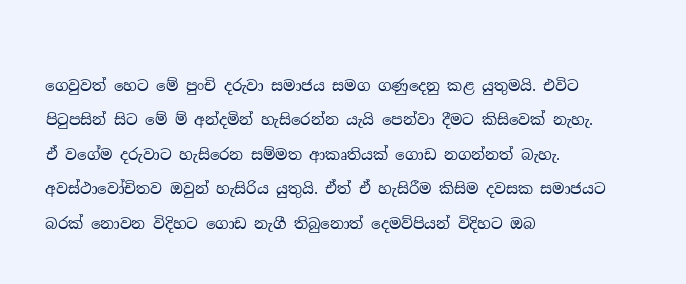ගෙවුවත් හෙට මේ පුංචි දරුවා සමාජය සමග ගණුදෙනු කළ යුතුමයි. එවිට පිටුපසින් සිට මේ ම් අන්දමින් හැසිරෙන්න යැයි පෙන්වා දීමට කිසිවෙක් නැහැ. ඒ වගේම දරුවාට හැසිරෙන සම්මත ආකෘතියක් ගොඩ නගන්නත් බැහැ. අවස්ථාවෝචිතව ඔවුන් හැසිරිය යුතුයි. ඒත් ඒ හැසිරීම කිසිම දවසක සමාජයට බරක් නොවන විදිහට ගොඩ නැගී තිබුනොත් දෙමව්පියන් විදිහට ඔබ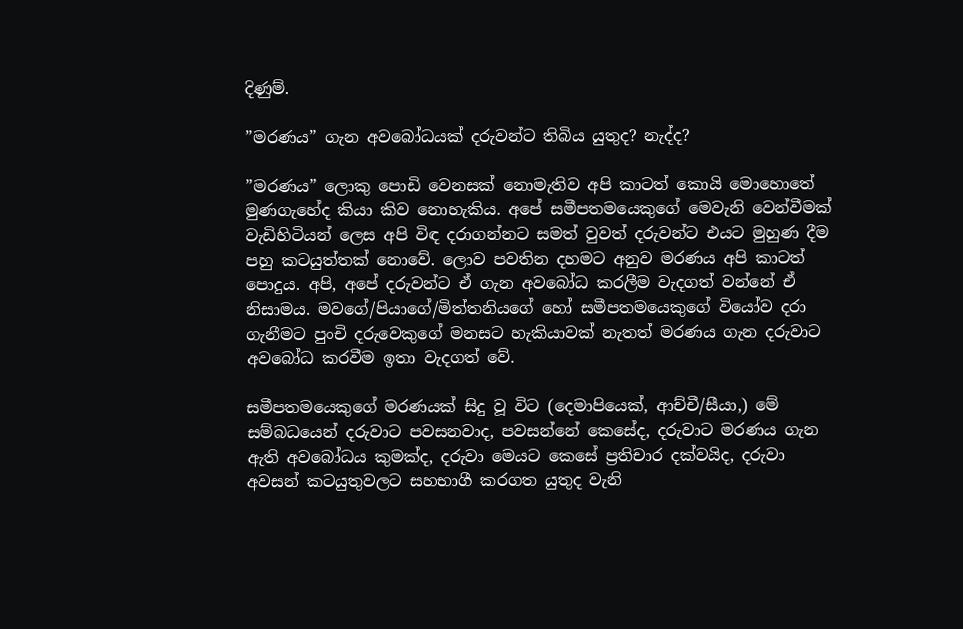දිණුම්.

”මරණය” ගැන අවබෝධයක් දරුවන්ට තිබිය යුතුද? නැද්ද?

”මරණය” ලොකු පොඩි වෙනසක් නොමැතිව අපි කාටත් කොයි මොහොතේ මුණගැහේද කියා කිව නොහැකිය. අපේ සමීපතමයෙකුගේ මෙවැනි වෙන්වීමක්  වැඩිහිටියන් ලෙස අපි විඳ දරාගන්නට සමත් වුවත් දරුවන්ට එයට මුහුණ දීම පහු කටයුත්තක් නොවේ. ලොව පවතින දහමට අනුව මරණය අපි කාටත් පොදුය. අපි, අපේ දරුවන්ට ඒ ගැන අවබෝධ කරලීම වැදගත් වන්නේ ඒ නිසාමය. මවගේ/පියාගේ/මිත්තනියගේ හෝ සමීපතමයෙකුගේ වියෝව දරා ගැනීමට පුංචි දරුවෙකුගේ මනසට හැකියාවක් නැතත් මරණය ගැන දරුවාට අවබෝධ කරවීම ඉතා වැදගත් වේ.

සමීපතමයෙකුගේ මරණයක් සිදු වූ විට (දෙමාපියෙක්, ආච්චී/සීයා,) මේ සම්බධයෙන් දරුවාට පවසනවාද, පවසන්නේ කෙසේද, දරුවාට මරණය ගැන ඇති අවබෝධය කුමක්ද, දරුවා මෙයට කෙසේ ප්‍රතිචාර දක්වයිද, දරුවා අවසන් කටයුතුවලට සහභාගී කරගත යුතුද වැනි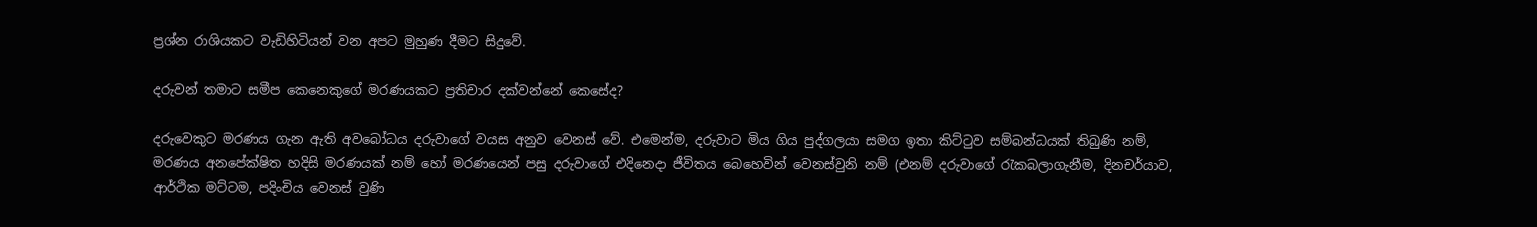ප්‍රශ්න රාශියකට වැඩිහිටියන් වන අපට මුහුණ දීමට සිදුවේ.

දරුවන් තමාට සමීප කෙනෙකුගේ මරණයකට ප්‍රතිචාර දක්වන්නේ කෙසේද?

දරුවෙකුට මරණය ගැන ඇති අවබෝධය දරුවාගේ වයස අනුව වෙනස් වේ. එමෙන්ම, දරුවාට මිය ගිය පුද්ගලයා සමග ඉතා කිට්ටුව සම්බන්ධයක් තිබුණි නම්, මරණය අනපේක්ෂිත හදිසි මරණයක් නම් හෝ මරණයෙන් පසු දරුවාගේ එදිනෙදා ජීවිතය බෙහෙවින් වෙනස්වුනි නම් (එනම් දරුවාගේ ‍රැකබලාගැනීම, දිනචර්යාව, ආර්ථික මට්ටම, පදිංචිය වෙනස් වුණි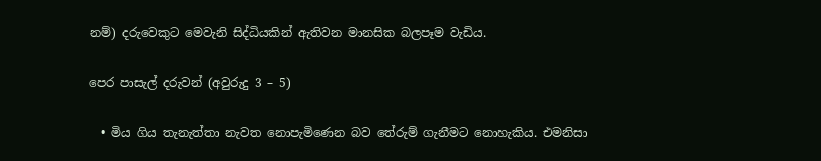නම්) දරුවෙකුට මෙවැනි සිද්ධියකින් ඇතිවන මානසික බලපෑම වැඩිය.

පෙර පාසැල් දරුවන් (අවුරුදු 3 – 5)

  • මිය ගිය තැනැත්තා නැවත නොපැමිණෙන බව තේරුම් ගැනීමට නොහැකිය. එමනිසා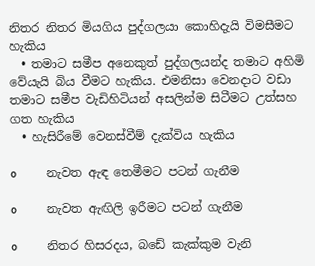නිතර නිතර මියගිය පුද්ගලයා කොහිදැයි විමසීමට හැකිය
  • තමාට සමීප අනෙකුත් පුද්ගලයන්ද තමාට අහිමි වේයැයි බිය වීමට හැකිය. එමනිසා වෙනදාට වඩා තමාට සමීප වැඩිහිටියන් අසලින්ම සිටීමට උත්සහ ගත හැකිය
  • හැසිරීමේ වෙනස්වීම් දැක්විය හැකිය

o          නැවත ඇඳ තෙමීමට පටන් ගැනීම

o          නැවත ඇඟිලි ඉරීමට පටන් ගැනීම

o          නිතර හිසරදය, බඩේ කැක්කුම වැනි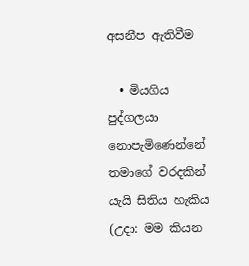අසනීප ඇතිවීම

  • මියගිය පුද්ගලයා නොපැමිණෙන්නේ තමාගේ වරදකින් යැයි සිතිය හැකිය (උදා: මම කියන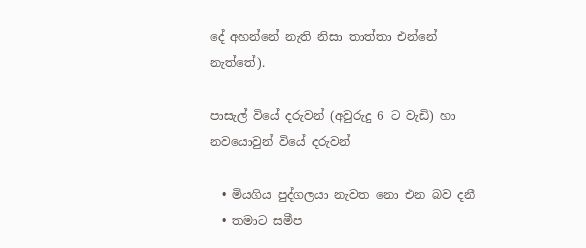දේ අහන්නේ නැති නිසා තාත්තා එන්නේ නැත්තේ).

පාසැල් වියේ දරුවන් (අවුරුදු 6 ට වැඩි) හා නවයොවුන් වියේ දරුවන්

  • මියගිය පුද්ගලයා නැවත නො එන බව දනී
  • තමාට සමීප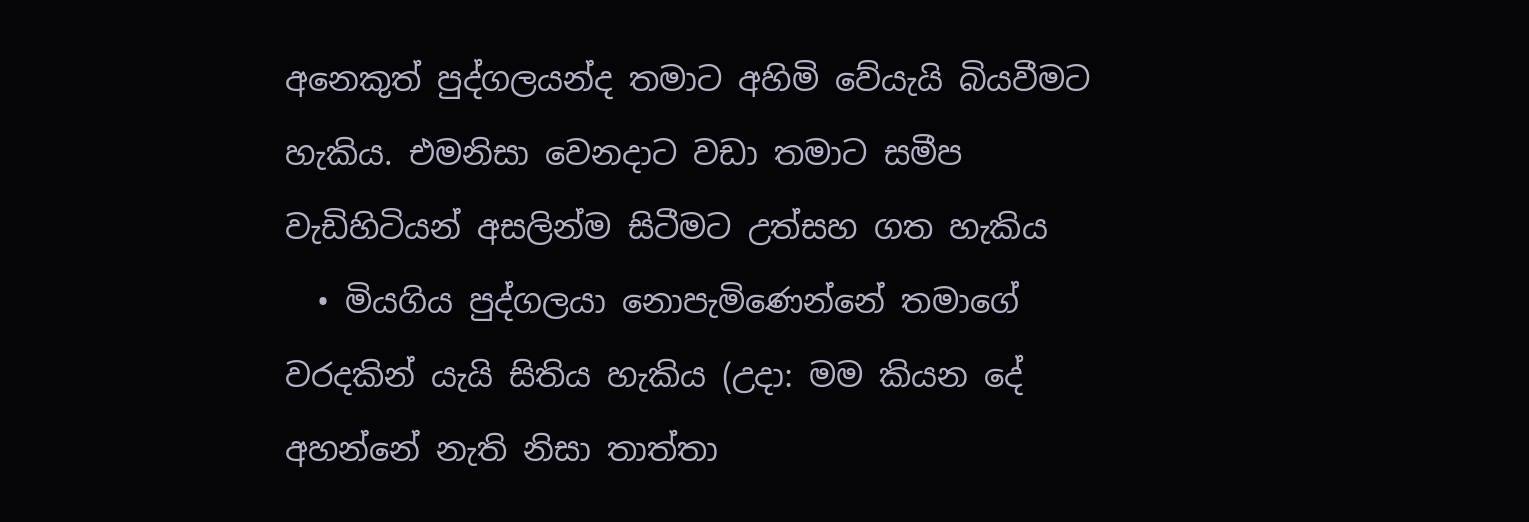අනෙකුත් පුද්ගලයන්ද තමාට අහිමි වේයැයි බියවීමට හැකිය. එමනිසා වෙනදාට වඩා තමාට සමීප වැඩිහිටියන් අසලින්ම සිටීමට උත්සහ ගත හැකිය
  • මියගිය පුද්ගලයා නොපැමිණෙන්නේ තමාගේ වරදකින් යැයි සිතිය හැකිය (උදා: මම කියන දේ අහන්නේ නැති නිසා තාත්තා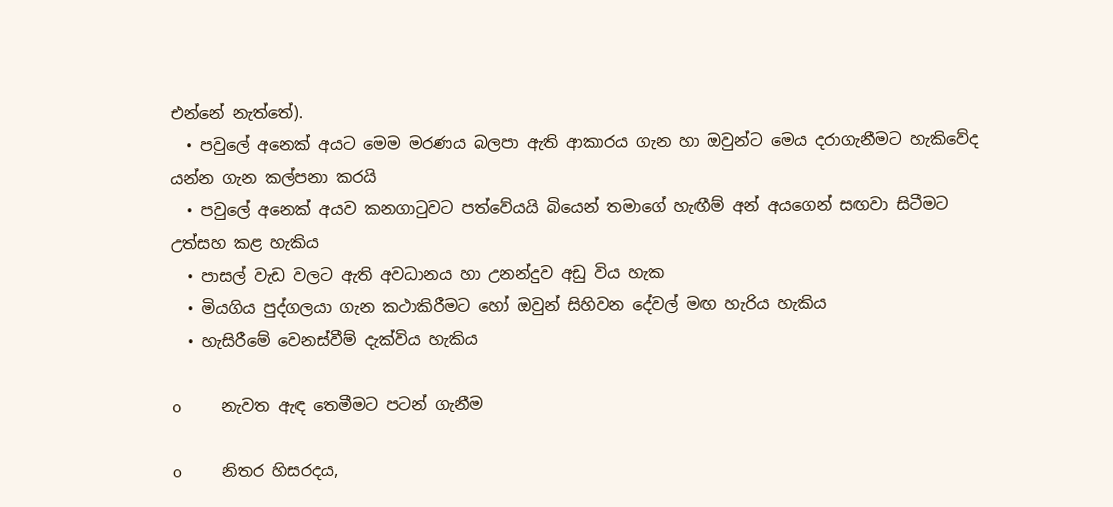එන්නේ නැත්තේ).
  • පවුලේ අනෙක් අයට මෙම මරණය බලපා ඇති ආකාරය ගැන හා ඔවුන්ට මෙය දරාගැනීමට හැකිවේද යන්න ගැන කල්පනා කරයි
  • පවුලේ අනෙක් අයව කනගා‍ටුවට පත්වේයයි බියෙන් තමාගේ හැඟීම් අන් අයගෙන් සඟවා සිටීමට උත්සහ කළ හැකිය
  • පාසල් වැඩ වලට ඇති අවධානය හා උනන්දුව අඩු විය හැක
  • මියගිය පුද්ගලයා ගැන කථාකිරීමට හෝ ඔවුන් සිහිවන දේවල් මඟ හැරිය හැකිය
  • හැසිරීමේ වෙනස්වීම් දැක්විය හැකිය

o          නැවත ඇඳ තෙමීමට පටන් ගැනීම

o          නිතර හිසරදය,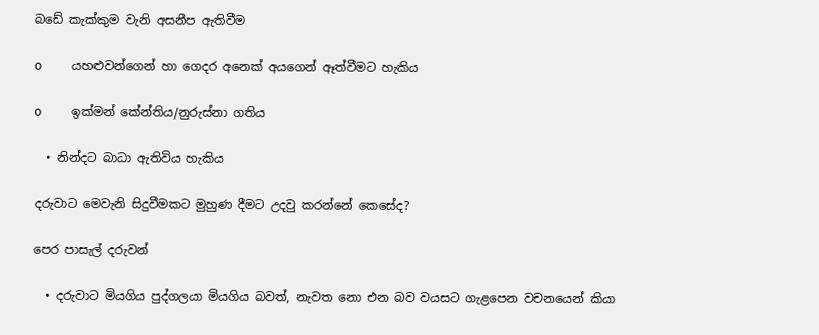බඩේ කැක්කුම වැනි අසනීප ඇතිවීම

o          යහළුවන්ගෙන් හා ගෙදර අනෙක් අයගෙන් ඈත්වීමට හැකිය

o          ඉක්මන් කේන්තිය/නුරුස්නා ගතිය

  • නින්දට බාධා ඇතිවිය හැකිය

දරුවාට මෙවැනි සිදුවීමකට මුහුණ දීමට උදවු කරන්නේ කෙසේද?

පෙර පාසැල් දරුවන්

  • දරුවාට මියගිය පුද්ගලයා මියගිය බවත්, නැවත නො එන බව වයසට ගැළපෙන වචනයෙන් කියා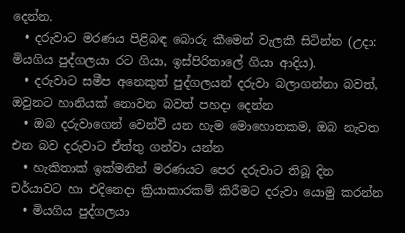දෙන්න.
  • දරුවාට මරණය පිළිබඳ බොරු කීමෙන් වැලකී සිටින්න (උදා: මියගිය පුද්ගලයා රට ගියා, ඉස්පිරිතාලේ ගියා ආදිය).
  • දරුවාට සමීප අනෙකුත් පුද්ගලයන් දරුවා බලාගන්නා බවත්, ඔවුනට හානියක් නොවන බවත් පහදා දෙන්න
  • ඔබ දරුවාගෙන් වෙන්වී යන හැම මොහොතකම, ඔබ නැවත එන බව දරුවාට ඒත්තු ගන්වා යන්න
  • හැකිතාක් ඉක්මනින් මරණයට පෙර දරුවාට තිබූ දින චර්යාවට හා එදිනෙදා ක්‍රියාකාරකම් කිරීමට දරුවා යොමු කරන්න
  • මියගිය පුද්ගලයා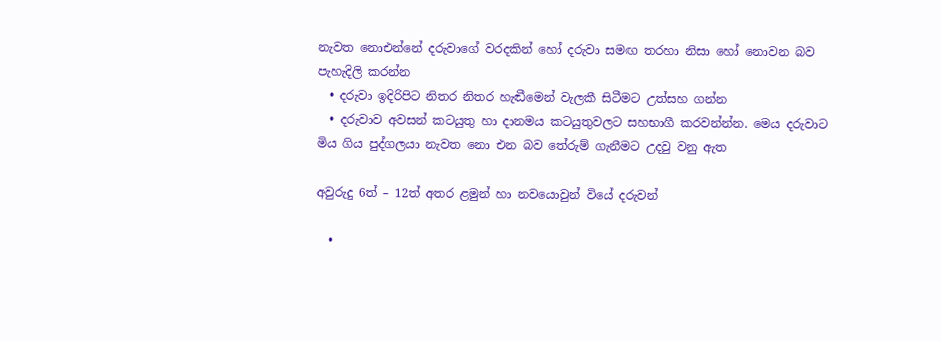නැවත නොඑන්නේ දරුවාගේ වරදකින් හෝ දරුවා සමඟ තරහා නිසා හෝ නොවන බව පැහැදිලි කරන්න
  • දරුවා ඉදිරිපිට නිතර නිතර හැඬීමෙන් වැලකී සිටීමට උත්සහ ගන්න
  • දරුවාව අවසන් කටයුතු හා දානමය කටයුතුවලට සහභාගී කරවන්න්න. මෙය දරුවාට මිය ගිය පුද්ගලයා නැවත නො එන බව තේරුම් ගැනීමට උදවු වනු ඇත

අවුරුදු 6ත් – 12ත් අතර ළමුන් හා නවයොවුන් වියේ දරුවන්

  •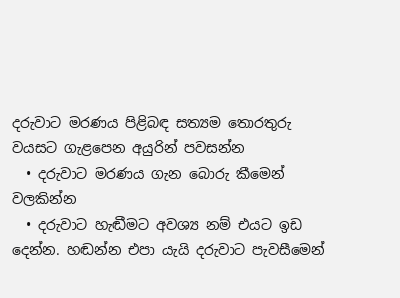දරුවාට මරණය පිළිබඳ සත්‍යම තොරතුරු වයසට ගැළපෙන අයුරින් පවසන්න
  • දරුවාට මරණය ගැන බොරු කීමෙන් වලකින්න
  • දරුවාට හැඬීමට අවශ්‍ය නම් එයට ඉඩ දෙන්න. හඬන්න එපා යැයි දරුවාට පැවසීමෙන්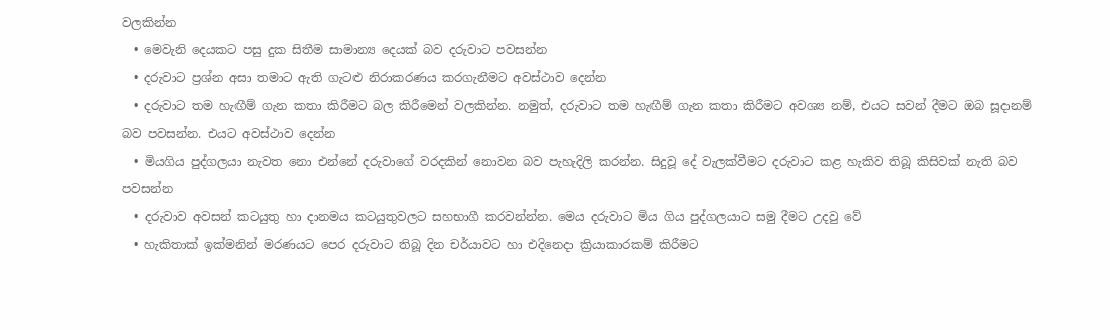වලකින්න
  • මෙවැනි දෙයකට පසු දුක සිතීම සාමාන්‍ය දෙයක් බව දරුවාට පවසන්න
  • දරුවාට ප්‍රශ්න අසා තමාට ඇති ගැටළු නිරාකරණය කරගැනීමට අවස්ථාව දෙන්න
  • දරුවාට තම හැඟීම් ගැන කතා කිරීමට බල කිරීමෙන් වලකින්න. නමුත්, දරුවාට තම හැඟීම් ගැන කතා කිරීමට අවශ්‍ය නම්, එයට සවන් දීමට ඔබ සූදානම් බව පවසන්න. එයට අවස්ථාව දෙන්න
  • මියගිය පුද්ගලයා නැවත නො එන්නේ දරුවාගේ වරදකින් නොවන බව පැහැදිලි කරන්න. සිදුවූ දේ වැලක්වීමට දරුවාට කළ හැකිව තිබූ කිසිවක් නැති බව පවසන්න
  • දරුවාව අවසන් කටයුතු හා දානමය කටයුතුවලට සහභාගී කරවන්න්න. මෙය දරුවාට මිය ගිය පුද්ගලයාට සමු දීමට උදවු වේ
  • හැකිතාක් ඉක්මනින් මරණයට පෙර දරුවාට තිබූ දින චර්යාවට හා එදිනෙදා ක්‍රියාකාරකම් කිරීමට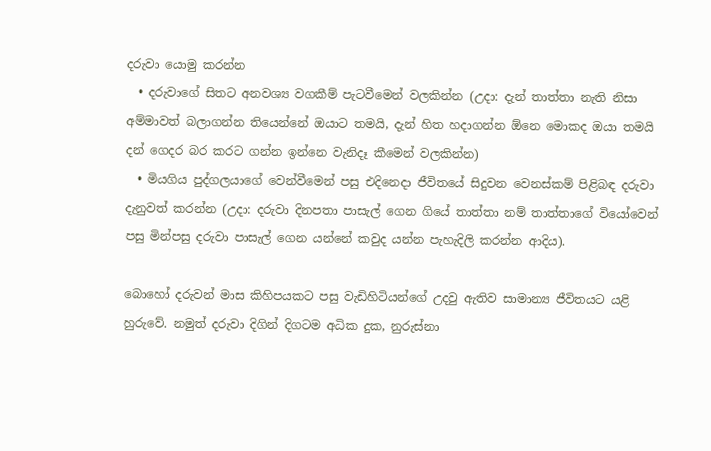දරුවා යොමු කරන්න
  • දරුවාගේ සිතට අනවශ්‍ය වගකීම් පැටවීමෙන් වලකින්න (උදා: දැන් තාත්තා නැති නිසා අම්මාවත් බලාගන්න තියෙන්නේ ඔයාට තමයි, දැන් හිත හදාගන්න ඕනෙ මොකද ඔයා තමයි දන් ගෙදර බර කරට ගන්න ඉන්නෙ වැනිදෑ කීමෙන් වලකින්න)
  • මියගිය පුද්ගලයාගේ වෙන්වීමෙන් පසු එදිනෙදා ජීවිතයේ සිදුවන වෙනස්කම් පිළිබඳ දරුවා දැනුවත් කරන්න (උදා: දරුවා දිනපතා පාසැල් ගෙන ගියේ තාත්තා නම් තාත්තාගේ වියෝවෙන් පසු මින්පසු දරුවා පාසැල් ගෙන යන්නේ කවුද යන්න පැහැදිලි කරන්න ආදිය).

බොහෝ දරුවන් මාස කිහිපයකට පසු වැඩිහිටියන්ගේ උදවු ඇතිව සාමාන්‍ය ජීවිතයට යළි හුරුවේ. නමුත් දරුවා දිගින් දිගටම අධික දුක, නුරුස්නා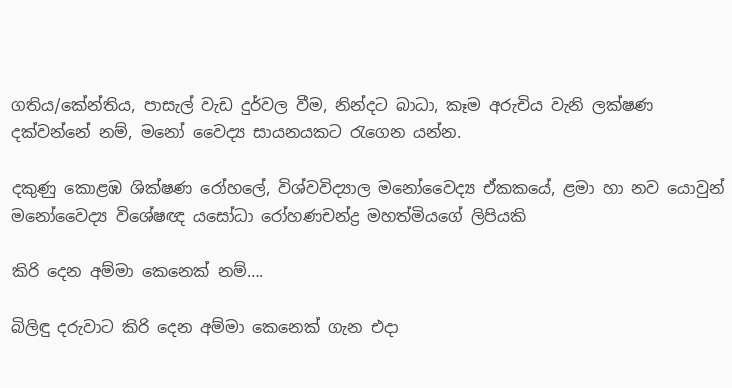ගතිය/කේන්තිය, පාසැල් වැඩ දුර්වල වීම, නින්දට බාධා, කෑම අරුචිය වැනි ලක්ෂණ දක්වන්නේ නම්, මනෝ වෛද්‍ය සායනයකට ‍රැගෙන යන්න.

දකුණු කොළඹ ශික්ෂණ රෝහලේ, විශ්වවිද්‍යාල මනෝවෛද්‍ය ඒකකයේ, ළමා හා නව යොවුන් මනෝවෛද්‍ය විශේෂඥ යසෝධා රෝහණචන්ද්‍ර මහත්මියගේ ලිපියකි

කිරි දෙන අම්මා කෙනෙක් නම්….

බිලිඳු දරුවාට කිරි දෙන අම්මා කෙනෙක් ගැන එදා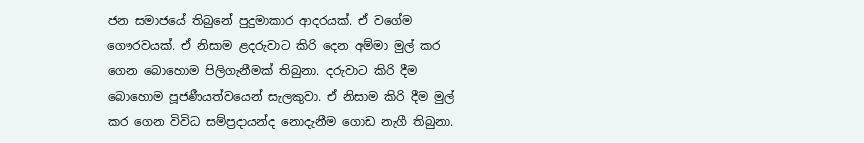ජන සමාජයේ තිබුනේ පුදුමාකාර ආදරයක්. ඒ වගේම ගෞරවයක්. ඒ නිසාම ළදරුවාට කිරි දෙන අම්මා මුල් කර ගෙන බොහොම පිලිගැනීමක් තිබුනා. දරුවාට කිරි දීම බොහොම පූජණීයත්වයෙන් සැලකුවා. ඒ නිසාම කිරි දීම මුල් කර ගෙන විවිධ සම්ප්‍රදායන්ද නොදැනීම ගොඩ නැගී තිබුනා.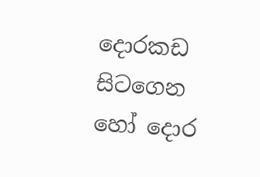දොරකඩ සිටගෙන හෝ දොර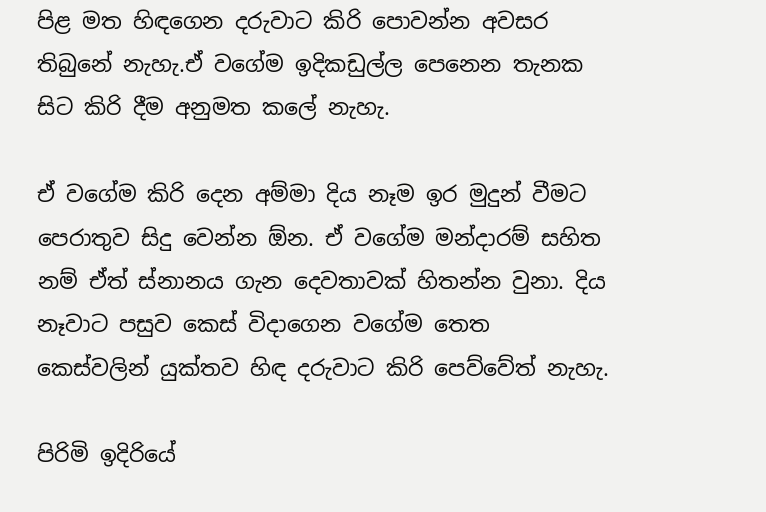පිළ මත හිඳගෙන දරුවාට කිරි පොවන්න අවසර තිබුනේ නැහැ.ඒ වගේම ඉදිකඩුල්ල පෙනෙන තැනක සිට කිරි දීම අනුමත කලේ නැහැ.

ඒ වගේම කිරි දෙන අම්මා දිය නෑම ඉර මුදුන් වීමට පෙරාතුව සිදු වෙන්න ඕන. ඒ වගේම මන්දාරම් සහිත නම් ඒත් ස්නානය ගැන දෙවතාවක් හිතන්න වුනා. දිය නෑවාට පසුව කෙස් විදාගෙන වගේම තෙත කෙස්වලින් යුක්තව හිඳ දරුවාට කිරි පෙව්වේත් නැහැ.

පිරිමි ඉදිරියේ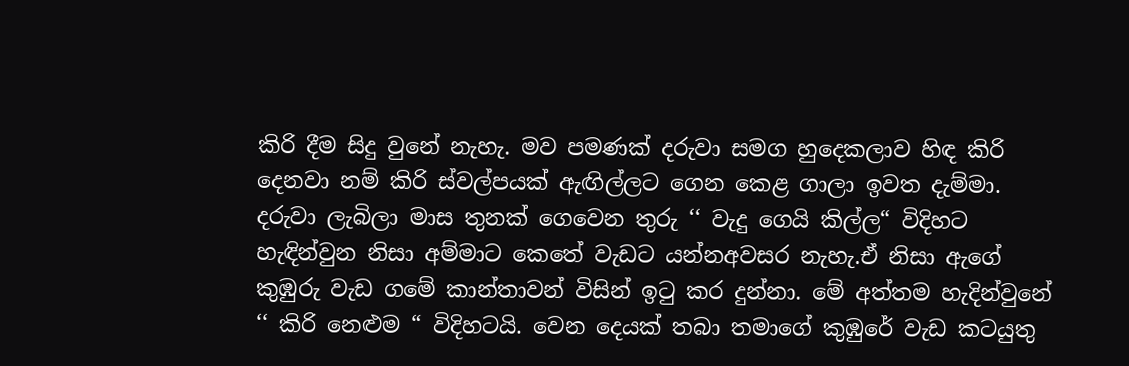කිරි දීම සිදු වුනේ නැහැ. මව පමණක් දරුවා සමග හුදෙකලාව හිඳ කිරි දෙනවා නම් කිරි ස්වල්පයක් ඇඟිල්ලට ගෙන කෙළ ගාලා ඉවත දැම්මා. දරුවා ලැබිලා මාස තුනක් ගෙවෙන තුරු ‘‘ වැදු ගෙයි කිල්ල“ විදිහට හැඳින්වුන නිසා අම්මාට කෙතේ වැඩට යන්නඅවසර නැහැ.ඒ නිසා ඇගේ කුඹුරු වැඩ ගමේ කාන්තාවන් විසින් ඉටු කර දුන්නා. මේ අත්තම හැදින්වුනේ ‘‘ කිරි නෙළුම “ විදිහටයි. වෙන දෙයක් තබා තමාගේ කුඹුරේ වැඩ කටයුතු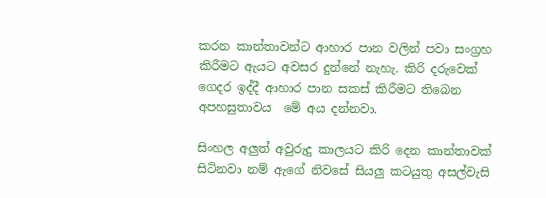කරන කාන්තාවන්ට ආහාර පාන වලින් පවා සංග්‍රහ කිරීමට ඇයට අවසර දුන්නේ නැහැ. කිරි දරුවෙක් ගෙදර ඉද්දී ආහාර පාන සකස් කිරීමට තිබෙන අපහසුතාවය  මේ අය දන්නවා.

සිංහල අලුත් අවුරුදු කාලයට කිරි දෙන කාන්තාවක් සිටිනවා නම් ඇගේ නිවසේ සියලු කටයුතු අසල්වැසි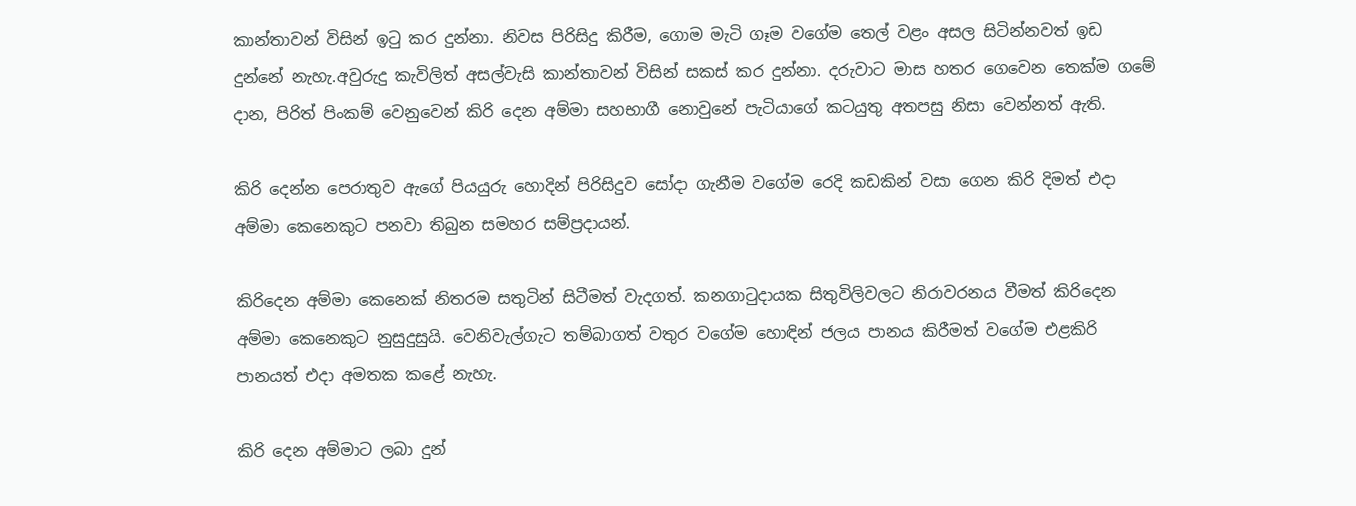කාන්තාවන් විසින් ඉටු කර දුන්නා. නිවස පිරිසිදු කිරීම, ගොම මැටි ගෑම වගේම තෙල් වළං අසල සිටින්නවත් ඉඩ දුන්නේ නැහැ.අවුරුදු කැවිලිත් අසල්වැසි කාන්තාවන් විසින් සකස් කර දුන්නා. දරුවාට මාස හතර ගෙවෙන තෙක්ම ගමේ දාන, පිරිත් පිංකම් වෙනුවෙන් කිරි දෙන අම්මා සහභාගී නොවුනේ පැටියාගේ කටයුතු අතපසු නිසා වෙන්නත් ඇති.

කිරි දෙන්න පෙරාතුව ඇගේ පියයුරු හොදින් පිරිසිදුව සෝදා ගැනීම වගේම රෙදි කඩකින් වසා ගෙන කිරි දිමත් එදා අම්මා කෙනෙකුට පනවා තිබුන සමහර සම්ප්‍රදායන්.

කිරිදෙන අම්මා කෙනෙක් නිතරම සතුටින් සිටීමත් වැදගත්. කනගාටුදායක සිතුවිලිවලට නිරාවරනය වීමත් කිරිදෙන අම්මා කෙනෙකුට නුසුදුසුයි. වෙනිවැල්ගැට තම්බාගත් වතුර වගේම හොඳින් ජලය පානය කිරීමත් වගේම එළකිරි පානයත් එදා අමතක කළේ නැහැ.

කිරි දෙන අම්මාට ලබා දුන්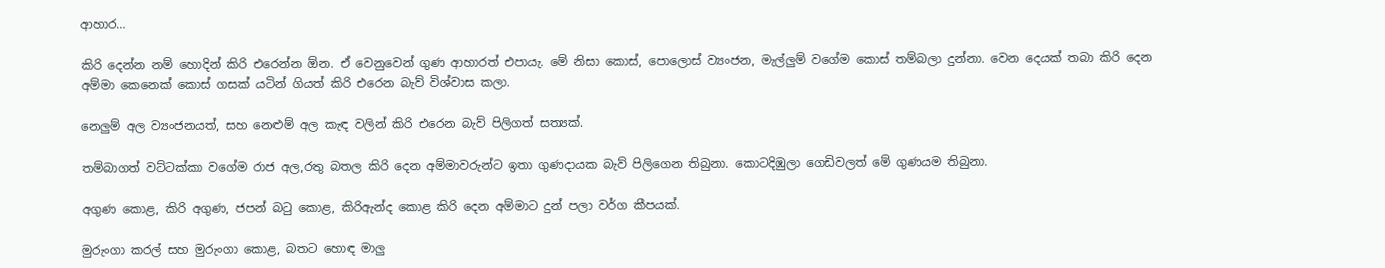ආහාර…

කිරි දෙන්න නම් හොදින් කිරි එරෙන්න ඕන. ඒ වෙනුවෙන් ගුණ ආහාරත් එපායැ. මේ නිසා කොස්, පොලොස් ව්‍යංජන, මැල්ලුම් වගේම කොස් තම්බලා දුන්නා. වෙන දෙයක් තබා කිරි දෙන අම්මා කෙනෙක් කොස් ගසක් යටින් ගියත් කිරි එරෙන බැව් විශ්වාස කලා.

නෙලුම් අල ව්‍යංජනයත්, සහ නෙළුම් අල කැඳ වලින් කිරි එරෙන බැව් පිලිගත් සත්‍යක්.

තම්බාගත් වට්ටක්කා වගේම රාජ අල,රතු බතල කිරි දෙන අම්මාවරුන්ට ඉතා ගුණදායක බැව් පිලිගෙන තිබුනා. කොටදිඹුලා ගෙඩිවලත් මේ ගුණයම තිබුනා.

අගුණ කොළ, කිරි අගුණ, ජපන් බටු කොළ, කිරිඇන්ද කොළ කිරි දෙන අම්මාට දුන් පලා වර්ග කීපයක්.

මුරුංගා කරල් සහ මුරුංගා කොළ, බතට හොඳ මාලු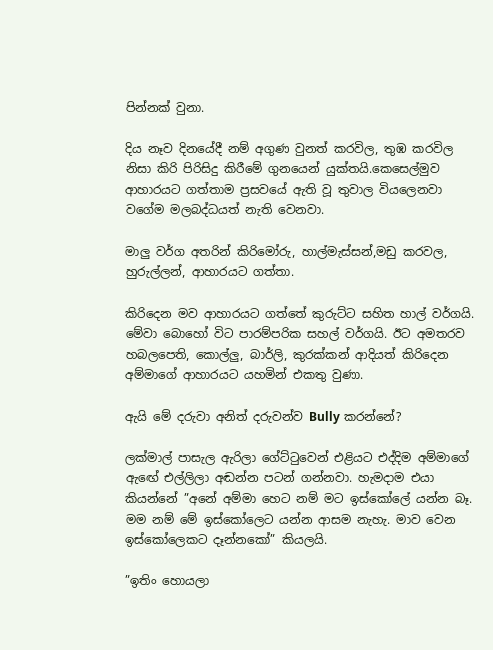පින්නක් වුනා.

දිය නෑව දිනයේදී නම් අගුණ වුනත් කරවිල, තුඹ කරවිල නිසා කිරි පිරිසිදු කිරීමේ ගුනයෙන් යුක්තයි.කෙසෙල්මුව ආහාරයට ගත්තාම ප්‍රසවයේ ඇති වූ තුවාල වියලෙනවා වගේම මලබද්ධයත් නැති වෙනවා.

මාලු වර්ග අතරින් කිරිමෝරු, හාල්මැස්සන්,මඩු කරවල, හුරුල්ලන්, ආහාරයට ගත්තා.

කිරිදෙන මව ආහාරයට ගත්තේ කුරුට්ට සහිත හාල් වර්ගයි. මේවා බොහෝ විට පාරම්පරික සහල් වර්ගයි. ඊට අමතරව හබලපෙති, කොල්ලු, බාර්ලි, කුරක්කන් ආදියත් කිරිදෙන අම්මාගේ ආහාරයට යහමින් එකතු වුණා.

ඇයි මේ දරුවා අනිත් දරුවන්ව Bully කරන්නේ?

ලක්මාල් පාසැල ඇරිලා ගේට්ටුවෙන් එළියට එද්දිම අම්මාගේ ඇඟේ එල්ලිලා අඬන්න පටන් ගන්නවා. හැමදාම එයා කියන්නේ ”අනේ අම්මා හෙට නම් මට ඉස්කෝලේ යන්න බෑ. මම නම් මේ ඉස්කෝලෙට යන්න ආසම නැහැ. මාව වෙන ඉස්කෝලෙකට දෑන්නකෝ” කියලයි.

”ඉතිං හොයලා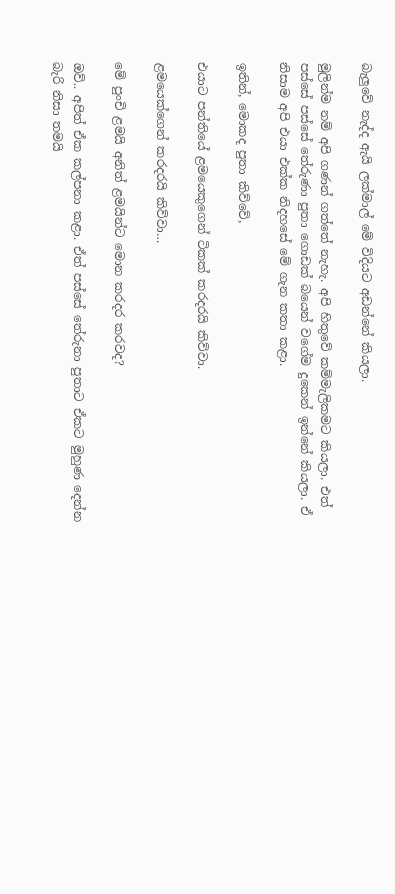බැලුවේ නැද්ද ඇයි ලක්මාල් මේ විදියට අඩන්නේ කියලා.

මුලින්ම නම් අපි ගණන් ගත්තේ නැහැ. අපි හිතුවේ කම්මැලිකමට කියලා. එත් පස්සේ පස්සේ තේරුණා පුතා ගොඩක් බයෙන් වගේම දුකෙන් ඉන්නේ කියලා. ඒ නිසාම අපි එයා එක්ක නිදහසේ මේ ගැන කතා කළා.

ඉතින්, මොකද පුතා කිව්වේ,

එයාට පන්තියේ ළමයෙකුගෙන් ටිකක් කරදරයි කිව්වා.

ළමයෙක්ගෙන් කරදරයි කිව්වා…

මේ පුංචි ළමයි අනිත් ළමයින්ට මොන කරදර කරවද?

ඔව්.. අපිත් ඒක කල්පනා කළා. ඒත් පස්සේ තේරුනා පුතාට ඒකට මුහුණ දෙන්න බැරි නිසා තමයි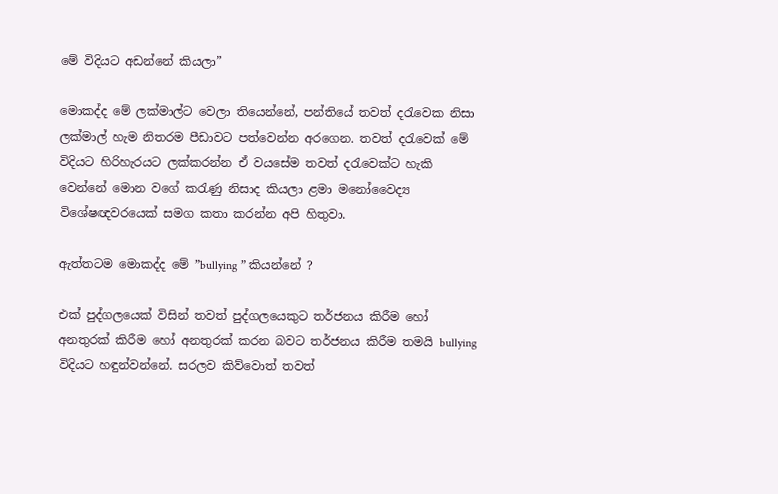මේ විදියට අඩන්නේ කියලා”

මොකද්ද මේ ලක්මාල්ට වෙලා තියෙන්නේ, පන්තියේ තවත් දරැවෙක නිසා ලක්මාල් හැම නිතරම පීඩාවට පත්වෙන්න අරගෙන. තවත් දරැවෙක් මේ විදියට හිරිහැරයට ලක්කරන්න ඒ ව‍යසේම තවත් දරැවෙක්ට හැකි වෙන්නේ මොන වගේ කරැණු නිසාද කියලා ළමා මනෝවෛද්‍ය විශේෂඥවරයෙක් සමග කතා කරන්න අපි හිතුවා.

ඇත්තටම මොකද්ද මේ ”bullying ” කියන්නේ ?

එක් පුද්ගලයෙක් විසින් තවත් පුද්ගලයෙකුට තර්ජනය කිරීම හෝ අනතුරක් කිරීම හෝ අනතුරක් කරන බවට තර්ජනය කිරීම තමයි bullying විදියට හඳුන්වන්නේ. සරලව කිව්වොත් තවත්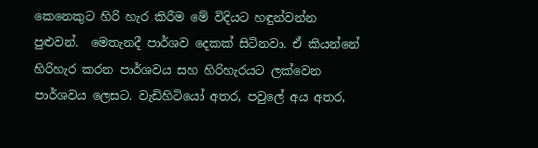කෙනෙකුට හිරි හැර කිරීම මේ විදියට හඳුන්වන්න පුළුවන්.  මෙතැනදී පාර්ශව දෙකක් සිටිනවා. ඒ කියන්නේ හිරිහැර කරන පාර්ශවය සහ හිරිහැරයට ලක්වෙන පාර්ශවය ලෙසට. වැඩිහිටියෝ අතර, පවුලේ අය අතර,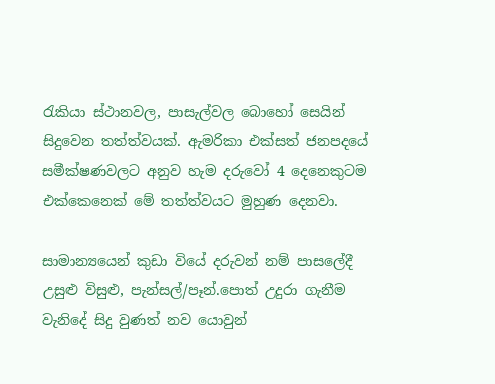රැකියා ස්ථානවල, පාසැල්වල බොහෝ සෙයින් සිදුවෙන තත්ත්වයක්. ඇමරිකා එක්සත් ජනපදයේ සමීක්ෂණවලට අනුව හැම දරුවෝ 4 දෙනෙකුටම එක්කෙනෙක් මේ තත්ත්වයට මුහුණ දෙනවා.

සාමාන්‍යයෙන් කුඩා වියේ දරුවන් නම් පාසලේදී  උසුළු විසුළු, පැන්සල්/පෑන්.පොත් උදුරා ගැනීම වැනිදේ සිදු වුණත් නව යොවුන්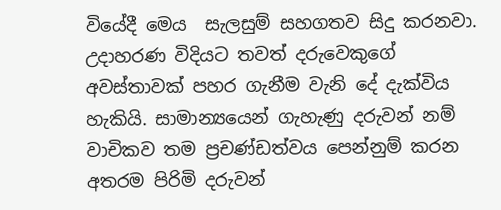වියේදී මෙය  සැලසුම් සහගතව සිදු කරනවා. උදාහරණ විදියට තවත් දරුවෙකුගේ අවස්තාවක් පහර ගැනීම වැනි දේ දැක්විය හැකියි. සාමාන්‍යයෙන් ගැහැණු දරුවන් නම් වාචිකව තම ප්‍රචණ්ඩත්වය පෙන්නුම් කරන අතරම පිරිමි දරුවන්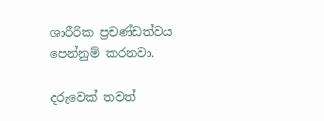ශාරීරික ප්‍රචණ්ඩත්වය පෙන්නුම් කරනවා.

දරුවෙක් තවත්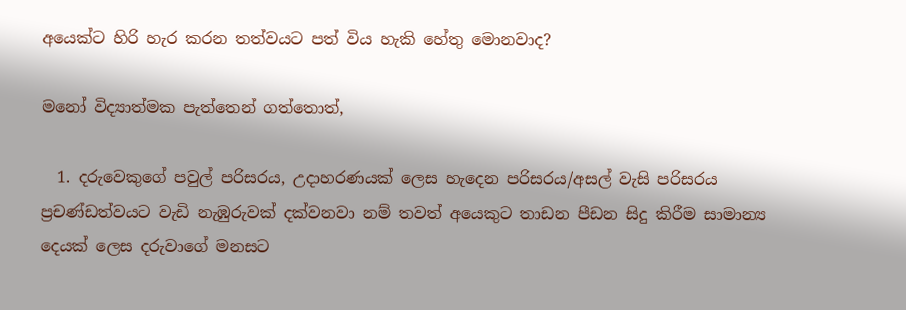අයෙක්ට හිරි හැර කරන තත්වයට පත් විය හැකි හේතු මොනවාද?

මනෝ විද්‍යාත්මක පැත්තෙන් ගත්තොත්,

  1. දරුවෙකුගේ පවුල් පරිසරය, උදාහරණයක් ලෙස හැදෙන පරිසරය/අසල් වැසි පරිසරය ප්‍රචණ්ඩත්වයට වැඩි නැඹුරුවක් දක්වනවා නම් තවත් අයෙකුට තාඩන පීඩන සිදු කිරීම සාමාන්‍ය දෙයක් ලෙස දරුවාගේ මනසට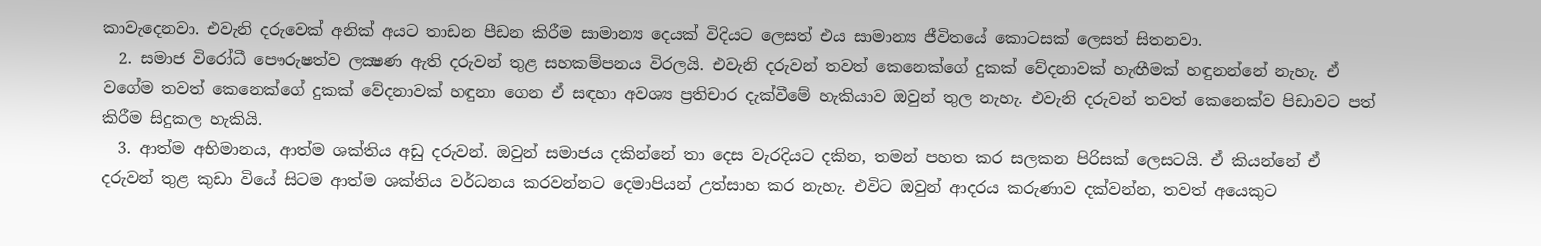කාවැදෙනවා. එවැනි දරුවෙක් අනික් අයට තාඩන පීඩන කිරීම සාමාන්‍ය දෙයක් විදියට ලෙසත් එය සාමාන්‍ය ජීවිතයේ කොටසක් ලෙසත් සිතනවා.
  2. සමාජ විරෝධී පෞරුෂත්ව ලක්‍ෂණ ඇති දරුවන් තුළ සහකම්පනය විරලයි. එවැනි දරුවන් තවත් කෙනෙක්ගේ දුකක් වේදනාවක් හැඟීමක් හඳුනන්නේ නැහැ. ඒ වගේම තවත් කෙනෙක්ගේ දුකක් වේදනාවක් හඳුනා ගෙන ඒ සඳහා අවශ්‍ය ප්‍රතිචාර දැක්වීමේ හැකියාව ඔවුන් තුල නැහැ. එවැනි දරුවන් තවත් කෙනෙක්ව පිඩාවට පත් කිරීම සිදුකල හැකියි.
  3. ආත්ම අභිමානය, ආත්ම ශක්තිය අඩු දරුවන්. ඔවුන් සමාජය දකින්නේ තා දෙස වැරදියට දකින, තමන් පහත කර සලකන පිරිසක් ලෙසටයි. ඒ කියන්නේ ඒ දරුවන් තුළ කුඩා වියේ සිටම ආත්ම ශක්තිය වර්ධනය කරවන්නට දෙමාපියන් උත්සාහ කර නැහැ. එවිට ඔවුන් ආදරය කරුණාව දක්වන්න, තවත් අයෙකුට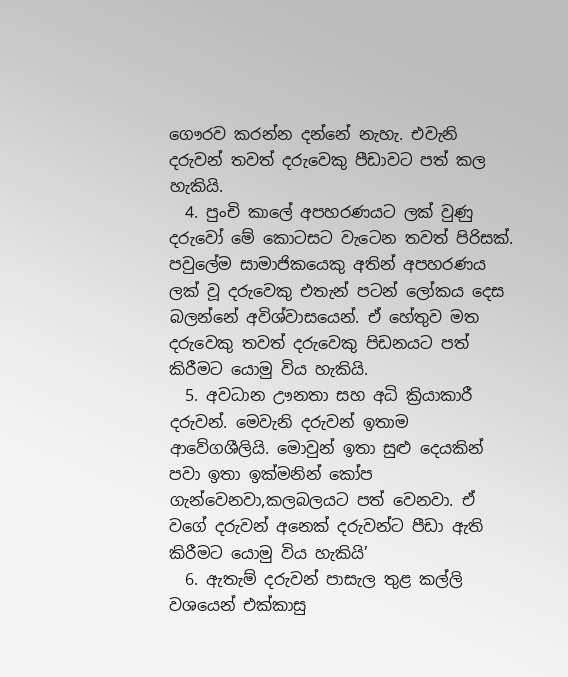ගෞරව කරන්න දන්නේ නැහැ. එවැනි දරුවන් තවත් දරුවෙකු පීඩාවට පත් කල හැකියි.
  4. පුංචි කාලේ අපහරණයට ලක් වුණු දරුවෝ මේ කොටසට වැටෙන තවත් පිරිසක්. පවුලේම සාමාජිකයෙකු අතින් අපහරණය ලක් වූ දරුවෙකු එතැන් පටන් ලෝකය දෙස බලන්නේ අවිශ්වාසයෙන්. ඒ හේතුව මත දරුවෙකු තවත් දරුවෙකු පිඩනයට පත් කිරීමට යොමු විය හැකියි.
  5. අවධාන ඌනතා සහ අධි ක්‍රියාකාරී දරුවන්. මෙවැනි දරුවන් ඉතාම ආවේගශීලියි. මොවුන් ඉතා සුළු දෙයකින් පවා ඉතා ඉක්මනින් කෝප ගැන්වෙනවා,කලබලයට පත් වෙනවා. ඒ වගේ දරුවන් අනෙක් දරුවන්ට පීඩා ඇති කිරීමට යොමු විය හැකියි’
  6. ඇතැම් දරුවන් පාසැල තුළ කල්ලි වශයෙන් එක්කාසු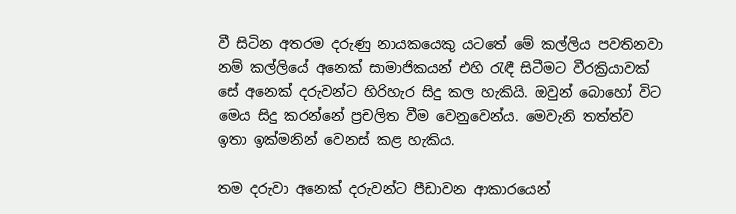වී සිටින අතරම දරුණු නායකයෙකු යටතේ මේ කල්ලිය පවතිනවා නම් කල්ලියේ අනෙක් සාමාජිකයන් එහි රැඳී සිටීමට වීරක්‍රියාවක් සේ අනෙක් දරුවන්ට හිරිහැර සිදු කල හැකියි. ඔවුන් බොහෝ විට මෙය සිදු කරන්නේ ප්‍රචලිත වීම වෙනුවෙන්ය. මෙවැනි තත්ත්ව ඉතා ඉක්මනින් වෙනස් කළ හැකිය.

තම දරුවා අනෙක් දරුවන්ට පීඩාවන ආකාරයෙන්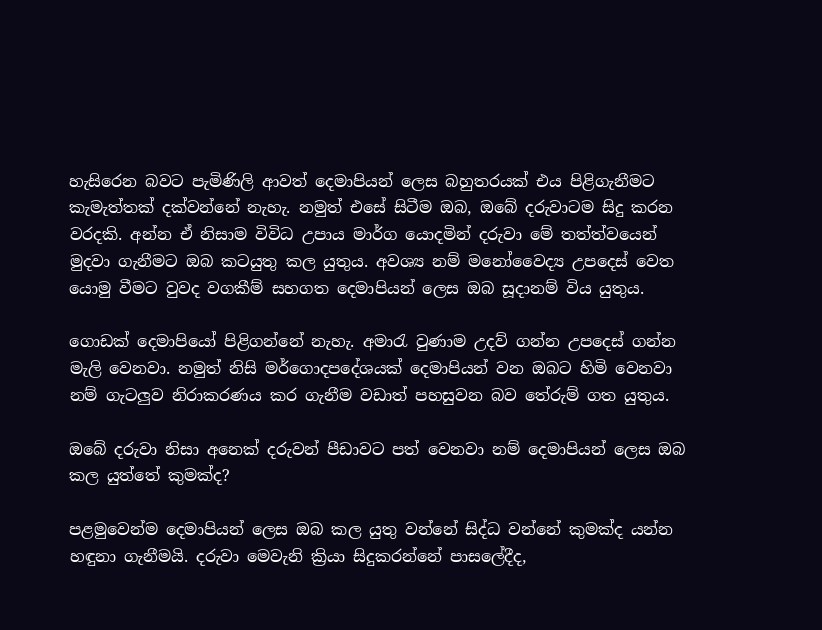හැසිරෙන බවට පැමිණිලි ආවත් දෙමාපියන් ලෙස බහුතරයක් එය පිළිගැනීමට කැමැත්තක් දක්වන්නේ නැහැ. නමුත් එසේ සිටීම ඔබ, ඔබේ දරුවාටම සිදු කරන වරදකි. අන්න ඒ නිසාම විවිධ උපාය මාර්ග යොදමින් දරුවා මේ තත්ත්වයෙන් මුදවා ගැනීමට ඔබ කටයුතු කල යුතුය. අවශ්‍ය නම් මනෝවෛද්‍ය උපදෙස් වෙත යොමු වීමට වුවද වගකීම් සහගත දෙමාපියන් ලෙස ඔබ සූදානම් විය යුතුය.

ගොඩක් දෙමාපියෝ පිළිගන්නේ නැහැ. අමාරැ වුණාම උදව් ගන්න උපදෙස් ගන්න මැලි වෙනවා. නමුත් නිසි මර්ගොදපදේශයක් දෙමාපියන් වන ඔබට හිමි වෙනවා නම් ගැටලුව නිරාකරණය කර ගැනීම වඩාත් පහසුවන බව තේරුම් ගත යුතුය.

ඔබේ දරුවා නිසා අනෙක් දරුවන් පීඩාවට පත් වෙනවා නම් දෙමාපියන් ලෙස ඔබ කල යුත්තේ කුමක්ද?

පළමුවෙන්ම දෙමාපියන් ලෙස ඔබ කල යුතු වන්නේ සිද්ධ වන්නේ කුමක්ද යන්න හඳුනා ගැනීමයි. දරුවා මෙවැනි ක්‍රියා සිදුකරන්නේ පාසලේදීද,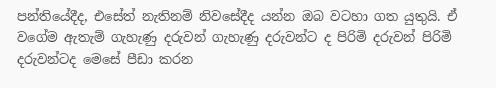පන්තියේදීද, එසේත් නැතිනම් නිවසේදීද යන්න ඔබ වටහා ගත යුතුයි. ඒ වගේම ඇතැම් ගැහැණු දරුවන් ගැහැණු දරුවන්ට ද පිරිමි දරුවන් පිරිමි දරුවන්ටද මෙසේ පීඩා කරන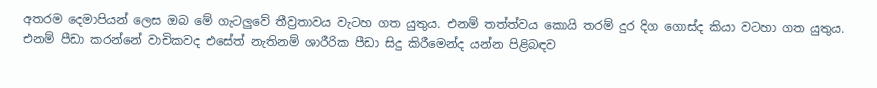අතරම දෙමාපියන් ලෙස ඔබ මේ ගැටලුවේ තීව්‍රතාවය වැටහ ගත යුතුය. එනම් තත්ත්වය කොයි තරම් දුර දිග ගොස්ද කියා වටහා ගත යුතුය. එනම් පීඩා කරන්නේ වාචිකවද එසේත් නැතිනම් ශාරීරික පීඩා සිදු කිරීමෙන්ද යන්න පිළිබඳව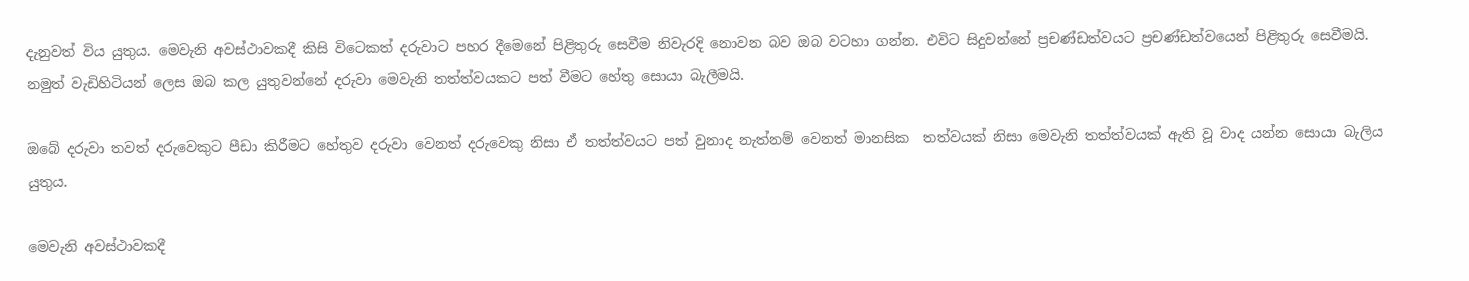දැනුවත් විය යුතුය. මෙවැනි අවස්ථාවකදී කිසි විටෙකත් දරුවාට පහර දීමෙනේ පිළිතුරු සෙවීම නිවැරදි නොවන බව ඔබ වටහා ගන්න. එවිට සිදුවන්නේ ප්‍රචණ්ඩත්වයට ප්‍රචණ්ඩත්වයෙන් පිළිතුරු සෙවීමයි. නමුත් වැඩිහිටියන් ලෙස ඔබ කල යුතුවන්නේ දරුවා මෙවැනි තත්ත්වයකට පත් වීමට හේතු සොයා බැලීමයි.

ඔබේ දරුවා තවත් දරුවෙකුට පීඩා කිරීමට හේතුව දරුවා වෙනත් දරුවෙකු නිසා ඒ තත්ත්වයට පත් වුනාද නැත්නම් වෙනත් මානසික  තත්වයක් නිසා මෙවැනි තත්ත්වයක් ඇති වූ වාද යන්න සොයා බැලිය යුතුය.

මෙවැනි අවස්ථාවකදී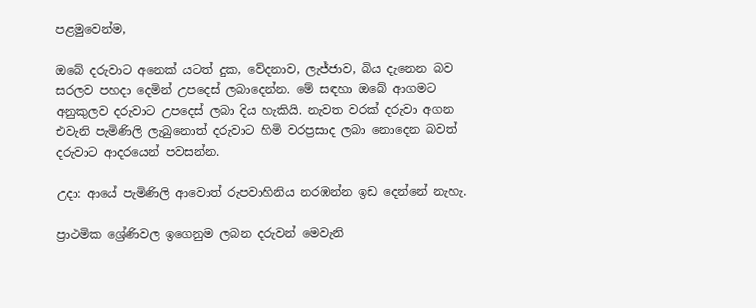පළමුවෙන්ම,

ඔබේ දරුවාට අනෙක් යටත් දුක, වේදනාව, ලැජ්ජාව, බිය දැනෙන බව සරලව පහදා දෙමින් උපදෙස් ලබාදෙන්න. මේ සඳහා ඔබේ ආගමට අනුකුලව දරුවාට උපදෙස් ලබා දිය හැකියි. නැවත වරක් දරුවා අගන එවැනි පැමිණිලි ලැබුනොත් දරුවාට හිමි වරප්‍රසාද ලබා නොදෙන බවත් දරුවාට ආදරයෙන් පවසන්න.

උදා: ආයේ පැමිණිලි ආවොත් රුපවාහිනිය නරඹන්න ඉඩ දෙන්නේ නැහැ.

ප්‍රාථමික ශ්‍රේණිවල ඉගෙනුම ලබන දරුවන් මෙවැනි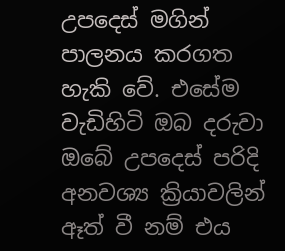උපදෙස් මගින් පාලනය කරගත හැකි වේ. එසේම වැඩිහිටි ඔබ දරුවා ඔබේ උපදෙස් පරිදි අනවශ්‍ය ක්‍රියාවලින් ඈත් වී නම් එය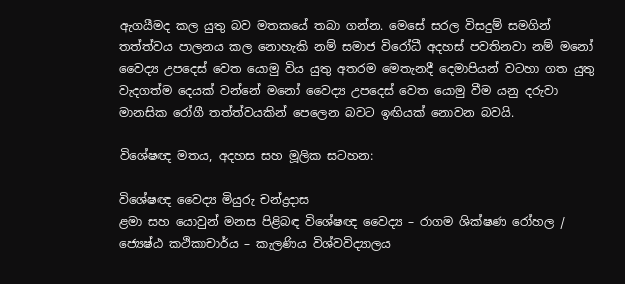ඇගයීමද කල යුතු බව මතකයේ තබා ගන්න. මෙසේ සරල විසදුම් සමගින් තත්ත්වය පාලනය කල නොහැකි නම් සමාජ විරෝධී අදහස් පවතිනවා නම් මනෝ වෛද්‍ය උපදෙස් වෙත යොමු විය යුතු අතරම මෙතැනදී දෙමාපියන් වටහා ගත යුතු වැදගත්ම දෙයක් වන්නේ මනෝ වෛද්‍ය උපදෙස් වෙත යොමු වීම යනු දරුවා මානසික රෝගී තත්ත්වයකින් පෙලෙන බවට ඉඟියක් නොවන බවයි.

විශේෂඥ මතය, අදහස සහ මූලික සටහන:

විශේෂඥ වෛද්‍ය මියුරු චන්ද්‍රදාස
ළමා සහ යොවුන් මනස පිළිබඳ විශේෂඥ වෛද්‍ය – රාගම ශික්ෂණ රෝහල / ජ්‍යෙෂ්ඨ කථිකාචාර්ය – කැලණිය විශ්වවිද්‍යාලය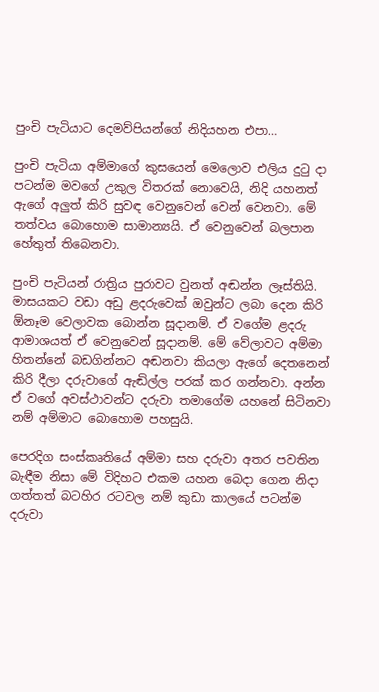පුංචි පැටියාට දෙමව්පියන්ගේ නිදියහන එපා…

පුංචි පැටියා අම්මාගේ කුසයෙන් මෙලොව එලිය දුටු දා පටන්ම මවගේ උකුල විතරක් නොවෙයි, නිදි යහනත් ඇගේ අලුත් කිරි සුවඳ වෙනුවෙන් වෙන් වෙනවා. මේ තත්වය බොහොම සාමාන්‍යයි. ඒ වෙනුවෙන් බලපාන හේතුත් තිබෙනවා.

පුංචි පැටියන් රාත්‍රිය පුරාවට වුනත් අඬන්න ලෑස්තියි. මාසයකට වඩා අඩු ළදරුවෙක් ඔවුන්ට ලබා දෙන කිරි ඕනෑම වෙලාවක බොන්න සූදානම්. ඒ වගේම ළදරු ආමාශයත් ඒ වෙනුවෙන් සූදානම්. මේ වේලාවට අම්මා හිතන්නේ බඩගින්නට අඬනවා කියලා ඇගේ දෙතනෙන් කිරි දීලා දරුවාගේ ඇඬිල්ල පරක් කර ගන්නවා. අන්න ඒ වගේ අවස්ථාවන්ට දරුවා තමාගේම යහනේ සිටිනවා නම් අම්මාට බොහොම පහසුයි.

පෙරදිග සංස්කෘතියේ අම්මා සහ දරුවා අතර පවතින බැඳීම නිසා මේ විදිහට එකම යහන බෙදා ගෙන නිදා ගත්තත් බටහිර රටවල නම් කුඩා කාලයේ පටන්ම දරුවා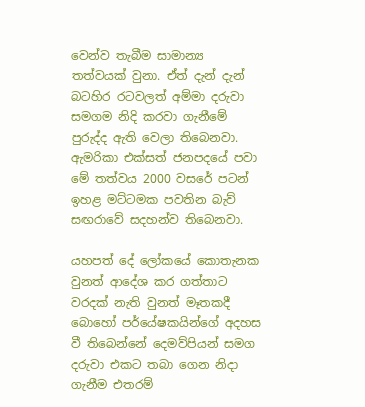වෙන්ව තැබීම සාමාන්‍ය තත්වයක් වුනා. ඒත් දැන් දැන් බටහිර රටවලත් අම්මා දරුවා සමගම නිදි කරවා ගැනීමේ පුරුද්ද ඇති වෙලා තිබෙනවා.  ඇමරිකා එක්සත් ජනපදයේ පවා මේ තත්වය 2000 වසරේ පටන් ඉහළ මට්ටමක පවතින බැව් සඟරාවේ සදහන්ව තිබෙනවා.

යහපත් දේ ලෝකයේ කොතැනක වුනත් ආදේශ කර ගත්තාට වරදක් නැති වුනත් මෑතකදී බොහෝ පර්යේෂකයින්ගේ අදහස වී තිබෙන්නේ දෙමව්පියන් සමග දරුවා එකට තබා ගෙන නිදා ගැනීම එතරම්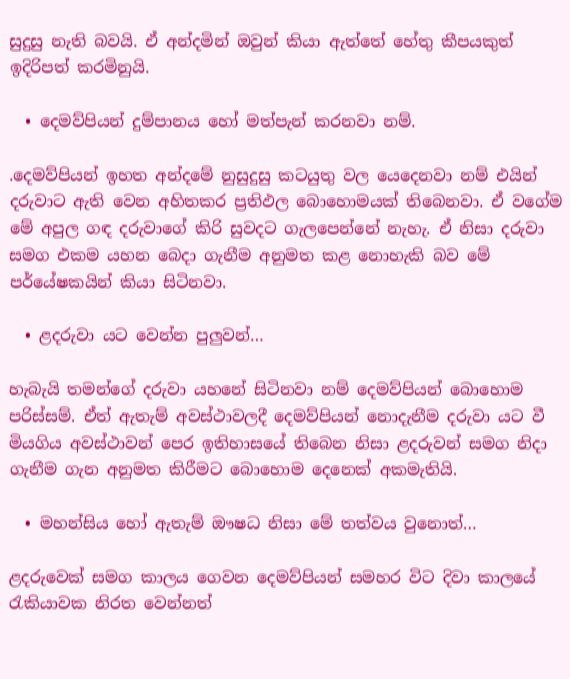සුදුසු නැති බවයි. ඒ අන්දමින් ඔවුන් කියා ඇත්තේ හේතු කීපයකුත් ඉදිරිපත් කරමිනුයි.

  • දෙමව්පියන් දුම්පානය හෝ මත්පැන් කරනවා නම්.

.දෙමව්පියන් ඉහත අන්දමේ නුසුදුසු කටයුතු වල යෙදෙනවා නම් එයින් දරුවාට ඇති වෙන අහිතකර ප්‍රතිඵල බොහොමයක් තිබෙනවා. ඒ වගේම මේ අපුල ගඳ දරුවාගේ කිරි සුවදට ගැලපෙන්නේ නැහැ. ඒ නිසා දරුවා සමග එකම යහන බෙදා ගැනීම අනුමත කළ නොහැකි බව මේ පර්යේෂකයින් කියා සිටිනවා.

  • ළදරුවා යට වෙන්න පුලුවන්…

හැබැයි තමන්ගේ දරුවා යහනේ සිටිනවා නම් දෙමව්පියන් බොහොම පරිස්සම්. ඒත් ඇතැම් අවස්ථාවලදී දෙමව්පියන් නොදැනීම දරුවා යට වී මියගිය අවස්ථාවන් පෙර ඉතිහාසයේ තිබෙන නිසා ළදරුවන් සමග නිදා ගැනීම ගැන අනුමත කිරීමට බොහොම දෙනෙක් අකමැතියි.

  • මහන්සිය හෝ ඇතැම් ඖෂධ නිසා මේ තත්වය වුනොත්…

ළදරුවෙක් සමග කාලය ගෙවන දෙමව්පියන් සමහර විට දිවා කාලයේ රැකියාවක නිරත වෙන්නත්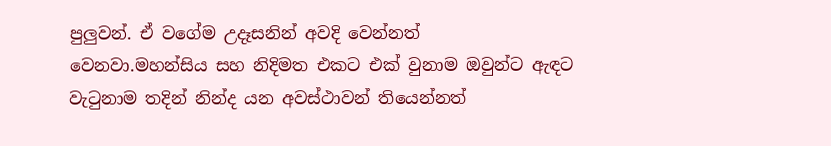පුලුවන්. ඒ වගේම උදෑසනින් අවදි වෙන්නත්  වෙනවා.මහන්සිය සහ නිදිමත එකට එක් වුනාම ඔවුන්ට ඇඳට වැටුනාම තදින් නින්ද යන අවස්ථාවන් තියෙන්නත්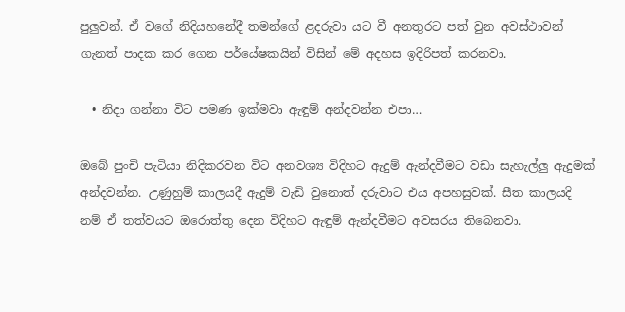පුලුවන්. ඒ වගේ නිදියහනේදී තමන්ගේ ළදරුවා යට වී අනතුරට පත් වුන අවස්ථාවන් ගැනත් පාදක කර ගෙන පර්යේෂකයින් විසින් මේ අදහස ඉදිරිපත් කරනවා.

  • නිදා ගන්නා විට පමණ ඉක්මවා ඇඳුම් අන්දවන්න එපා…

ඔබේ පුංචි පැටියා නිදිකරවන විට අනවශ්‍ය විදිහට ඇදුම් ඇන්දවීමට වඩා සැහැල්ලු ඇදුමක් අන්දවන්න. උණුහුම් කාලයදී ඇදුම් වැඩි වුනොත් දරුවාට එය අපහසුවක්. සීත කාලයදි නම් ඒ තත්වයට ඔරොත්තු දෙන විදිහට ඇඳුම් ඇන්දවීමට අවසරය තිබෙනවා.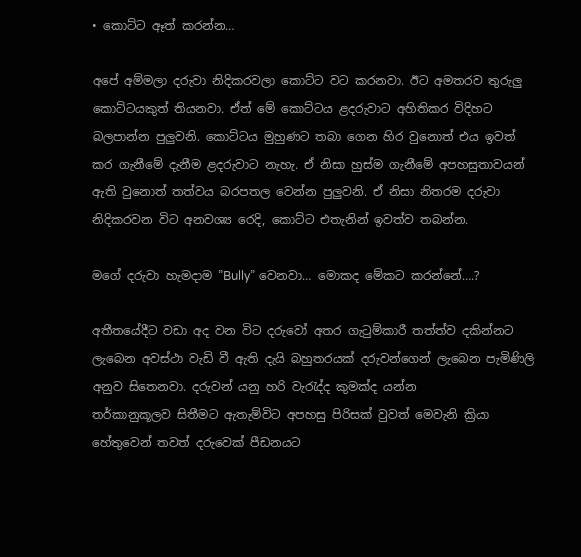• කොට්ට ඈත් කරන්න…

අපේ අම්මලා දරුවා නිදිකරවලා කොට්ට වට කරනවා. ඊට අමතරව තුරුලු කොට්ටයකුත් තියනවා. ඒත් මේ කොට්ටය ළදරුවාට අහිතිකර විදිහට බලපාන්න පුලුවනි. කොට්ටය මුහුණට තබා ගෙන හිර වුනොත් එය ඉවත් කර ගැනීමේ දැනීම ළදරුවාට නැහැ. ඒ නිසා හුස්ම ගැනීමේ අපහසුතාවයන් ඇති වුනොත් තත්වය බරපතල වෙන්න පුලුවනි. ඒ නිසා නිතරම දරුවා නිදිකරවන විට අනවශ්‍ය රෙදි, කොට්ට එතැනින් ඉවත්ව තබන්න.

මගේ දරුවා හැමදාම ”Bully” වෙනවා… මොකද මේකට කරන්නේ….?

අතීතයේදීට වඩා අද වන විට දරුවෝ අතර ගැටුම්කාරී තත්ත්ව දකින්නට ලැබෙන අවස්ථා වැඩි වී ඇති දැයි බහුතරයක් දරුවන්ගෙන් ලැබෙන පැමිණිලි අනුව සිතෙනවා. දරුවන් යනු හරි වැරැද්ද කුමක්ද යන්න
තර්කානුකූලව සිතීමට ඇතැම්විට අපහසු පිරිසක් වුවත් මෙවැනි ක්‍රියා හේතුවෙන් තවත් දරුවෙක් පීඩනයට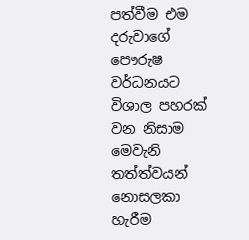පත්වීම එම දරුවාගේ පෞරුෂ වර්ධනයට විශාල පහරක් වන නිසාම මෙවැනි තත්ත්වයන් නොසලකා හැරීම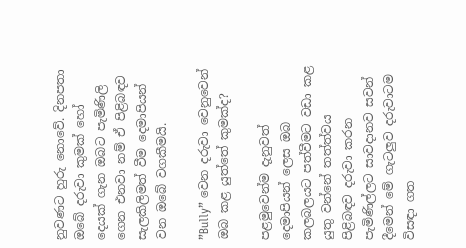නුවණට හුරු නොවේ. දිනපතා ඔබේ දරුවා කුමක් හෝ දෙයක් ගැන ඔබට පැමිණිලි ගෙන එනවා නම් ඒ පිළිබඳව සැලකිලිමත් වීම දෙමාපියන් වන ඔබේ වගකීමයි.

”Bully” වෙන දරුවා වෙනුවෙන් ඔබ කළ යුත්තේ කුමක්ද?

පළමුවෙන්ම දැනුවත් දෙමාපියන් ලෙස ඔබ කලබලයට පත්වීමට වඩා කළ යුතු වන්නේ තත්ත්වය පිළිබඳව දරුවා කරන පැමිණිල්ලට සාවදානව සවන් දීමෙන් මේ ගැටලුව දරුවාටම විසඳා ගත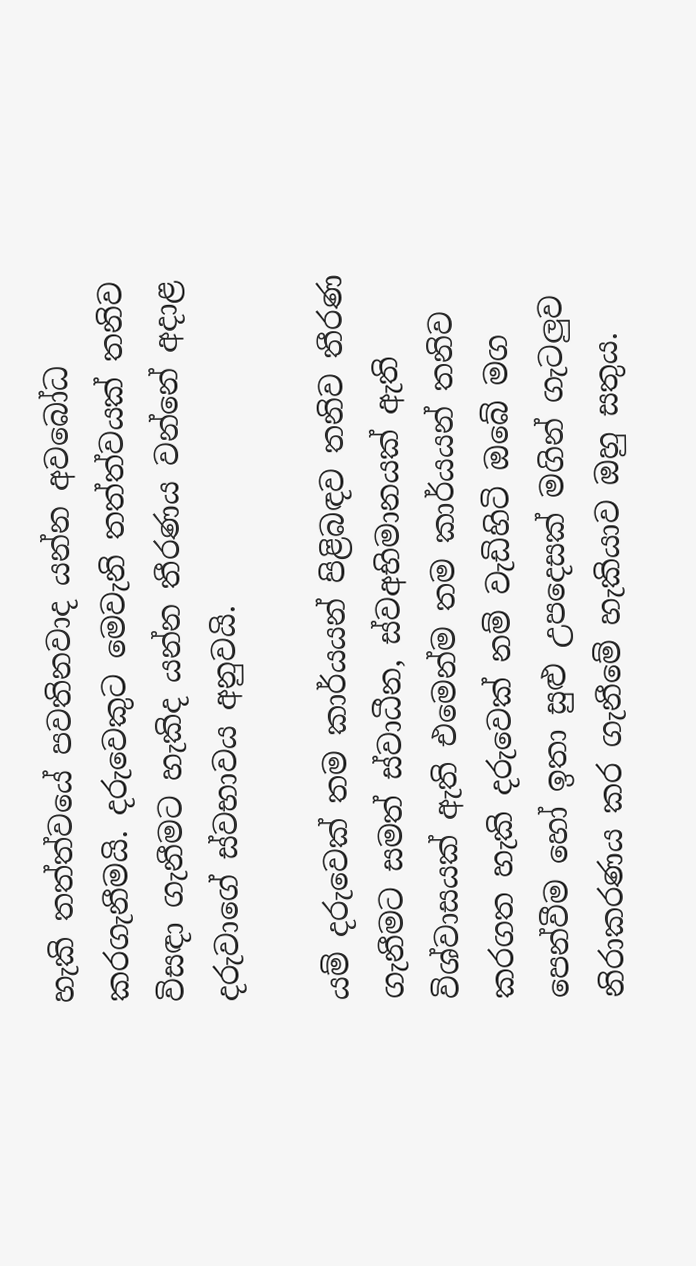හැකි තත්ත්වයේ පවතිනවාද යන්න අවබෝධ කරගැනීමයි. දරුවෙකුට මෙවැනි තත්ත්වයක් තනිව විසඳා ගැනීමට හැකිද යන්න තීරණය වන්නේ අදාළ දරුවාගේ ස්වභාවය අනුවයි.

යම් දරුවෙක් තම කාර්යයන් පිළිබඳව තනිව තීරණ ගැනීමට සමත් ස්වාධීන, ස්වඅභිමානයක් ඇති  විශ්වාසයක් ඇති එමෙන්ම තම කාර්යයන් තනිව කරගත හැකි දරුවෙක් නම් වැඩිහිටි ඔබේ මග පෙන්වීම හෝ ඉතා සුළු උපදෙසක් මගින් ගැටලුව නිරාකරණය කර ගැනීමේ හැකියාව ඔහු සතුය.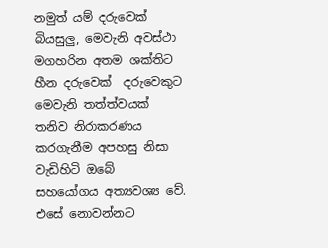නමුත් යම් දරුවෙක් බියසුලු, මෙවැනි අවස්ථා  මගහරින අතම ශක්තිට හීන දරුවෙක්  දරුවෙකුට මෙවැනි තත්ත්වයක් තනිව නිරාකරණය කරගැනීම අපහසු නිසා වැඩිහිටි ඔබේ  සහයෝගය අත්‍යවශ්‍ය වේ. එසේ නොවන්නට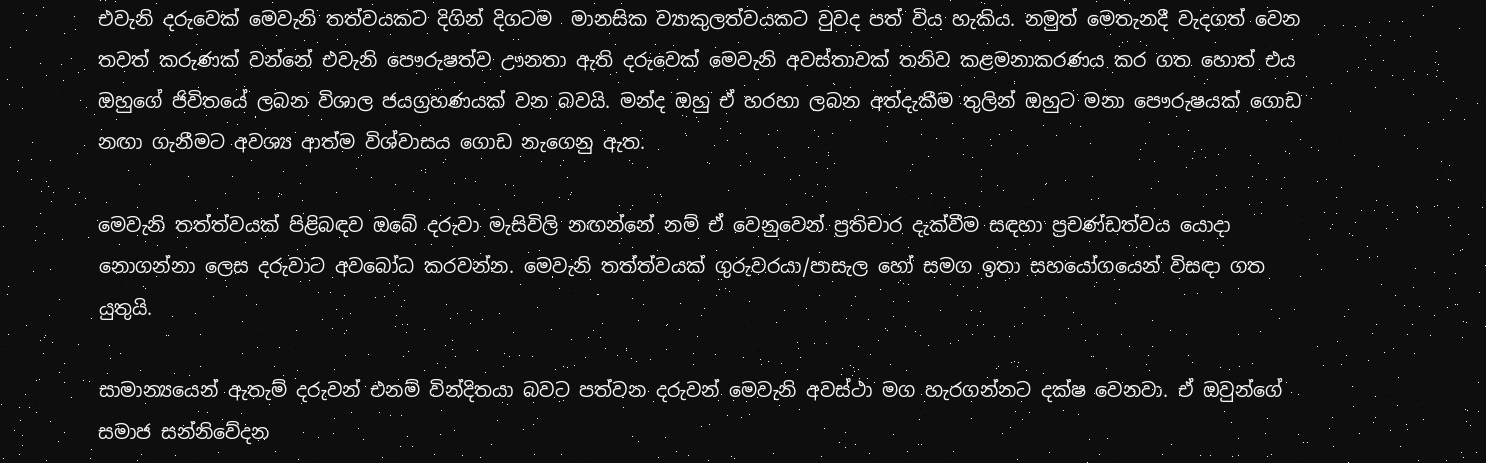එවැනි දරුවෙක් මෙවැනි තත්වයකට දිගින් දිගටම  මානසික ව්‍යාකුලත්වයකට වුවද පත් විය හැකිය. නමුත් මෙතැනදී වැදගත් වෙන තවත් කරුණක් වන්නේ එවැනි පෞරුෂත්ව ඌනතා ඇති දරුවෙක් මෙවැනි අවස්තාවක් තනිව කළමනාකරණය කර ගත හොත් එය ඔහුගේ ජිවිතයේ ලබන විශාල ජයග්‍රහණයක් වන බවයි. මන්ද ඔහු ඒ හරහා ලබන අත්දැකීම තුලින් ඔහුට මනා පෞරුෂයක් ගොඩ නඟා ගැනීමට අවශ්‍ය ආත්ම විශ්වාසය ගොඩ නැගෙනු ඇත.

මෙවැනි තත්ත්වයක් පිළිබඳව ඔබේ දරුවා මැසිවිලි නඟන්නේ නම් ඒ වෙනුවෙන් ප්‍රතිචාර දැක්වීම සඳහා ප්‍රචණ්ඩත්වය යොදා නොගන්නා ලෙස දරුවාට අවබෝධ කරවන්න. මෙවැනි තත්ත්වයක් ගුරුවරයා/පාසැල හෝ සමග ඉතා සහයෝගයෙන් විසඳා ගත යුතුයි.

සාමාන්‍යයෙන් ඇතැම් දරුවන් එනම් වින්දිතයා බවට පත්වන දරුවන් මෙවැනි අවස්ථා මග හැරගන්නට දක්ෂ වෙනවා. ඒ ඔවුන්ගේ සමාජ සන්නිවේදන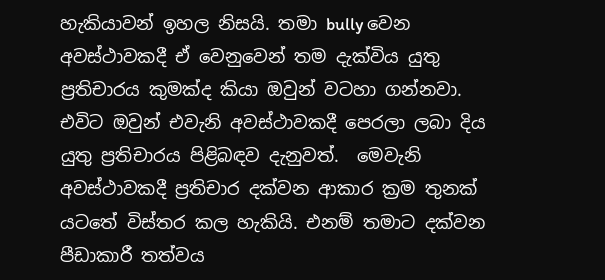හැකියාවන් ඉහල නිසයි. තමා bully වෙන අවස්ථාවකදී ඒ වෙනුවෙන් තම දැක්විය යුතු ප්‍රතිචාරය කුමක්ද කියා ඔවුන් වටහා ගන්නවා. එවිට ඔවුන් එවැනි අවස්ථාවකදී පෙරලා ලබා දිය යුතු ප්‍රතිචාරය පිළිබඳව දැනුවත්.  මෙවැනි අවස්ථාවකදී ප්‍රතිචාර දක්වන ආකාර ක්‍රම තුනක් යටතේ විස්තර කල හැකියි. එනම් තමාට දක්වන පීඩාකාරී තත්වය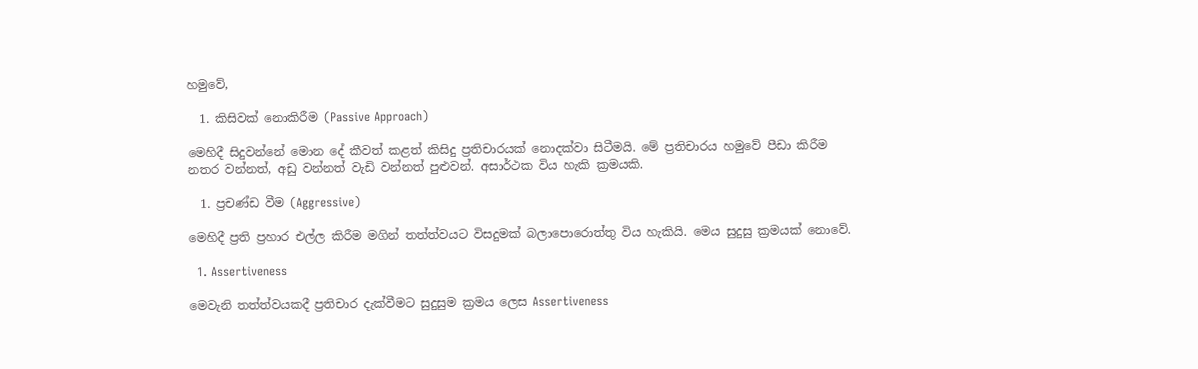හමුවේ,

  1. කිසිවක් නොකිරීම (Passive Approach)

මෙහිදී සිදුවන්නේ මොන දේ කීවත් කළත් කිසිදු ප්‍රතිචාරයක් නොදක්වා සිටීමයි. මේ ප්‍රතිචාරය හමුවේ පීඩා කිරීම නතර වන්නත්, අඩු වන්නත් වැඩි වන්නත් පුළුවන්. අසාර්ථක විය හැකි ක්‍රමයකි.

  1. ප්‍රචණ්ඩ වීම (Aggressive)

මෙහිදී ප්‍රති ප්‍රහාර එල්ල කිරීම මගින් තත්ත්වයට විසදුමක් බලාපොරොත්තු විය හැකියි. මෙය සුදුසු ක්‍රමයක් නොවේ.

  1. Assertiveness

මෙවැනි තත්ත්වයකදී ප්‍රතිචාර දැක්වීමට සුදුසුම ක්‍රමය ලෙස Assertiveness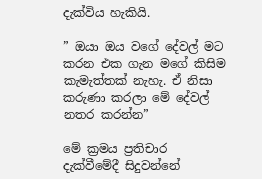දැක්විය හැකියි.

” ඔයා ඔය වගේ දේවල් මට කරන එක ගැන මගේ කිසිම කැමැත්තක් නැහැ. ඒ නිසා කරුණා කරලා මේ දේවල් නතර කරන්න”

මේ ක්‍රමය ප්‍රතිචාර දැක්වීමේදී සිදුවන්නේ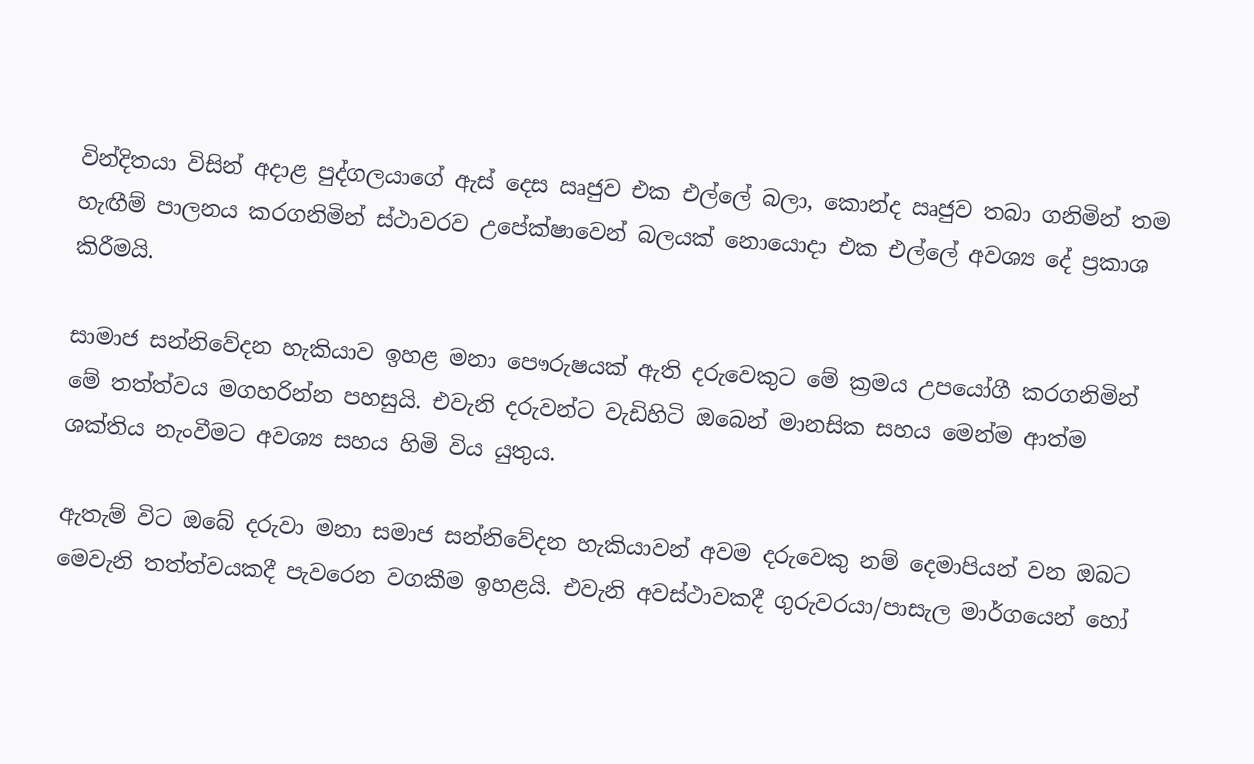වින්දිතයා විසින් අදාළ පුද්ගලයාගේ ඇස් දෙස ඍජුව එක එල්ලේ බලා, කොන්ද ඍජුව තබා ගනිමින් තම හැඟීම් පාලනය කරගනිමින් ස්ථාවරව උපේක්ෂාවෙන් බලයක් නොයොදා එක එල්ලේ අවශ්‍ය දේ ප්‍රකාශ කිරීමයි.

සාමාජ සන්නිවේදන හැකියාව ඉහළ මනා පෞරුෂයක් ඇති දරුවෙකුට මේ ක්‍රමය උපයෝගී කරගනිමින් මේ තත්ත්වය මගහරින්න පහසුයි. එවැනි දරුවන්ට වැඩිහිටි ඔබෙන් මානසික සහය මෙන්ම ආත්ම ශක්තිය නැංවීමට අවශ්‍ය සහය හිමි විය යුතුය.

ඇතැම් විට ඔබේ දරුවා මනා සමාජ සන්නිවේදන හැකියාවන් අවම දරුවෙකු නම් දෙමාපියන් වන ඔබට මෙවැනි තත්ත්වයකදී පැවරෙන වගකීම ඉහළයි. එවැනි අවස්ථාවකදී ගුරුවරයා/පාසැල මාර්ගයෙන් හෝ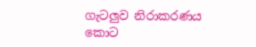ගැටලුව නිරාකරණය කොට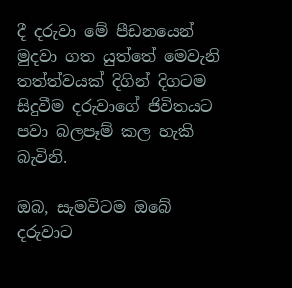දී දරුවා මේ පීඩනයෙන් මුදවා ගත යුත්තේ මෙවැනි තත්ත්වයක් දිගින් දිගටම සිදුවීම දරුවාගේ ජිවිතයට පවා බලපෑම් කල හැකි බැවිනි.

ඔබ, සැමවිටම ඔබේ දරුවාට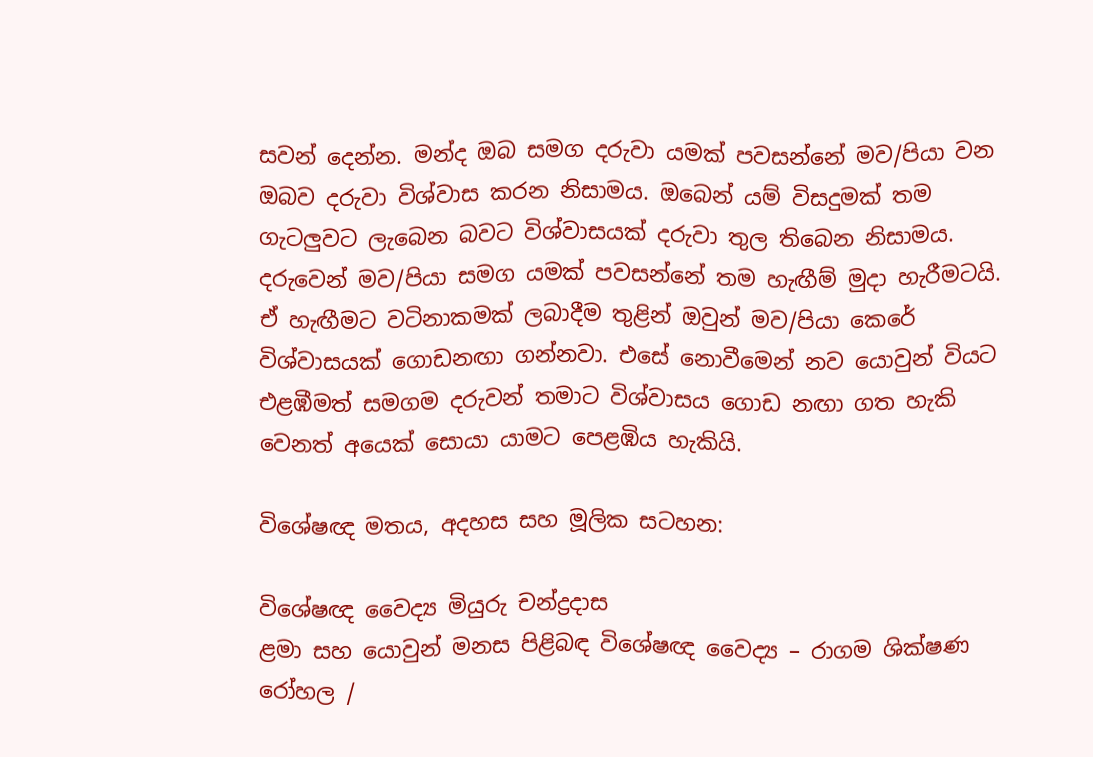සවන් දෙන්න. මන්ද ඔබ සමග දරුවා යමක් පවසන්නේ මව/පියා වන ඔබව දරුවා විශ්වාස කරන නිසාමය. ඔබෙන් යම් විසදුමක් තම ගැටලුවට ලැබෙන බවට විශ්වාසයක් දරුවා තුල තිබෙන නිසාමය. දරුවෙන් මව/පියා සමග යමක් පවසන්නේ තම හැඟීම් මුදා හැරීමටයි. ඒ හැඟීමට වටිනාකමක් ලබාදීම තුළින් ඔවුන් මව/පියා කෙරේ විශ්වාසයක් ගොඩනඟා ගන්නවා. එසේ නොවීමෙන් නව යොවුන් වියට එළඹීමත් සමගම දරුවන් තමාට විශ්වාසය ගොඩ නඟා ගත හැකි වෙනත් අයෙක් සොයා යාමට පෙළඹිය හැකියි.

විශේෂඥ මතය, අදහස සහ මූලික සටහන:

විශේෂඥ වෛද්‍ය මියුරු චන්ද්‍රදාස
ළමා සහ යොවුන් මනස පිළිබඳ විශේෂඥ වෛද්‍ය – රාගම ශික්ෂණ රෝහල /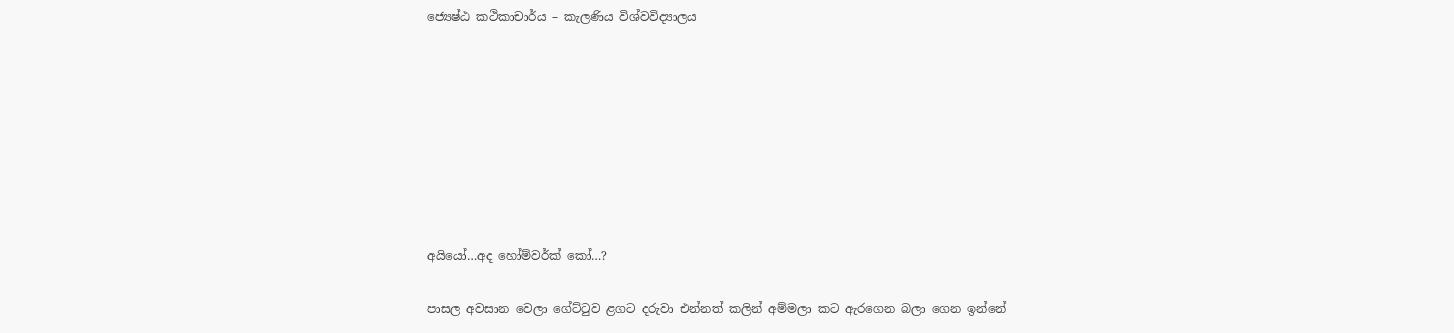ජ්‍යෙෂ්ඨ කථිකාචාර්ය – කැලණිය විශ්වවිද්‍යාලය








අයියෝ…අද හෝම්වර්ක් කෝ…?

පාසල අවසාන වෙලා ගේට්ටුව ළගට දරුවා එන්නත් කලින් අම්මලා කට ඇරගෙන බලා ගෙන ඉන්නේ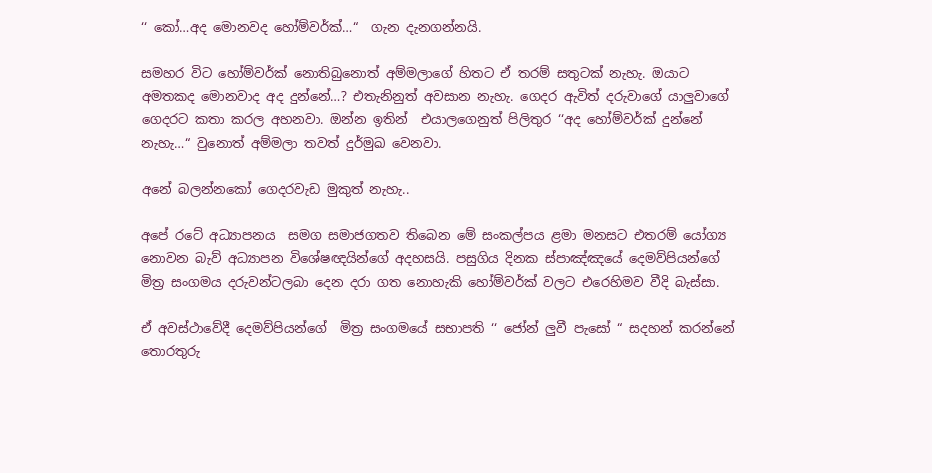‘‘ කෝ…අද මොනවද හෝම්වර්ක්…“  ගැන දැනගන්නයි.

සමහර විට හෝම්වර්ක් නොතිබුනොත් අම්මලාගේ හිතට ඒ තරම් සතුටක් නැහැ. ඔයාට අමතකද මොනවාද අද දුන්නේ…? එතැනිනුත් අවසාන නැහැ. ගෙදර ඇවිත් දරුවාගේ යාලුවාගේ ගෙදරට කතා කරල අහනවා. ඔන්න ඉතින්  එයාලගෙනුත් පිලිතුර ‘‘අද හෝම්වර්ක් දුන්නේ නැහැ…“ වුනොත් අම්මලා තවත් දුර්මුඛ වෙනවා.

අනේ බලන්නකෝ ගෙදරවැඩ මුකුත් නැහැ..

අපේ රටේ අධ්‍යාපනය  සමග සමාජගතව තිබෙන මේ සංකල්පය ළමා මනසට එතරම් යෝග්‍ය නොවන බැව් අධ්‍යාපන විශේෂඥයින්ගේ අදහසයි. පසුගිය දිනක ස්පාඤ්ඤයේ දෙමව්පියන්ගේ  මිත්‍ර සංගමය දරුවන්ටලබා දෙන දරා ගත නොහැකි හෝම්වර්ක් වලට එරෙහිමව වීදි බැස්සා.

ඒ අවස්ථාවේදී දෙමව්පියන්ගේ  මිත්‍ර සංගමයේ සභාපති ‘‘ ජෝන් ලුවී පැසෝ “ සදහන් කරන්නේ තොරතුරු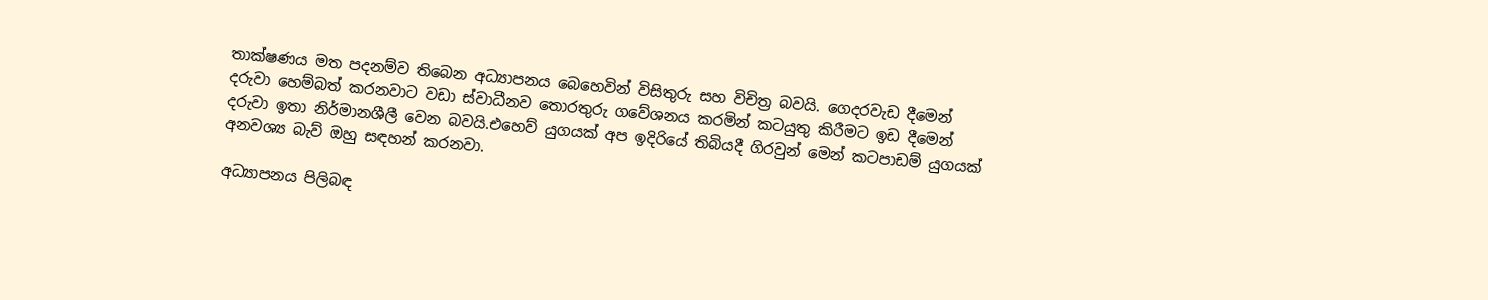තාක්ෂණය මත පදනම්ව තිබෙන අධ්‍යාපනය බෙහෙවින් විසිතුරු සහ විචිත්‍ර බවයි. ගෙදරවැඩ දීමෙන් දරුවා හෙම්බත් කරනවාට වඩා ස්වාධීනව තොරතුරු ගවේශනය කරමින් කටයුතු කිරීමට ඉඩ දීමෙන් දරුවා ඉතා නිර්මානශීලී වෙන බවයි.එහෙව් යුගයක් අප ඉදිරියේ තිබියදී ගිරවුන් මෙන් කටපාඩම් යුගයක් අනවශ්‍ය බැව් ඔහු සඳහන් කරනවා.

අධ්‍යාපනය පිලිබඳ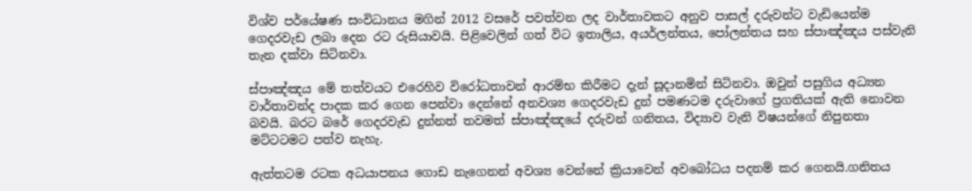විශ්ව පර්යේෂණ සංවිධානය මගින් 2012 වසරේ පවත්වන ලද වාර්තාවකට අනුව පාසල් දරුවන්ට වැඩියෙන්ම ගෙදරවැඩ ලබා දෙන රට රුසියාවයි. පිළිවෙලින් ගත් විට ඉතාලිය, අයර්ලන්තය, පෝලන්තය සහ ස්පාඤ්ඤය පස්වැනි තැන දක්වා සිටිනවා.

ස්පාඤ්ඤය මේ තත්වයට එරෙහිව විරෝධතාවන් ආරම්භ කිරීමට දැන් සූදානමින් සිටිනවා. ඔවුන් පසුගිය අධ්‍යන වාර්තාවන්ද පාදක කර ගෙන පෙන්වා දෙන්නේ අනවශ්‍ය ගෙදරවැඩ දුන් පමණටම දරුවාගේ ප්‍රගතියක් ඇති නොවන බවයි. බරට බරේ ගෙදරවැඩ දුන්නත් තවමත් ස්පාඤ්ඤයේ දරුවන් ගනිතය, විද්‍යාව වැනි විෂයන්ගේ නිපුනතා මට්ටටමට පත්ව නැහැ.

ඇත්තටම රටක අධයාපනය ගොඩ නැගෙනන් අවශ්‍ය වෙන්නේ ක්‍රියාවෙන් අවබෝධය පදනම් කර ගෙනයි.ගනිතය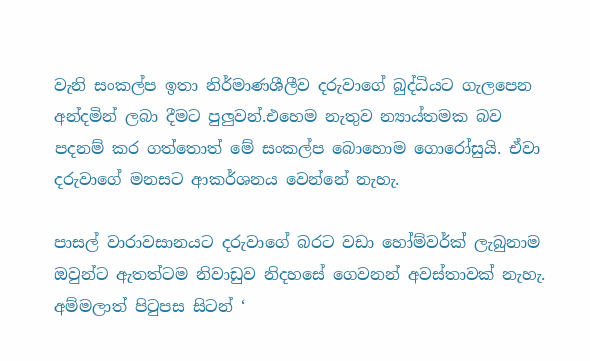වැනි සංකල්ප ඉතා නිර්මාණශීලීව දරුවාගේ බුද්ධියට ගැලපෙන අන්දමින් ලබා දීමට පුලුවන්.එහෙම නැතුව න්‍යාය්තමක බව පදනම් කර ගත්තොත් මේ සංකල්ප බොහොම ගොරෝසුයි. ඒවා දරුවාගේ මනසට ආකර්ශනය වෙන්නේ නැහැ.

පාසල් වාරාවසානයට දරුවාගේ බරට වඩා හෝම්වර්ක් ලැබුනාම ඔවුන්ට ඇතත්ටම නිවාඩුව නිදහසේ ගෙවනන් අවස්තාවක් නැහැ. අම්මලාත් පිටුපස සිටන් ‘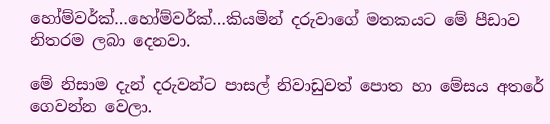හෝම්වර්ක්…හෝම්වර්ක්…කියමින් දරුවාගේ මතකයට මේ පීඩාව නිතරම ලබා දෙනවා.

මේ නිසාම දැන් දරුවන්ට පාසල් නිවාඩුවත් පොත හා මේසය අතරේ ගෙවන්න වෙලා.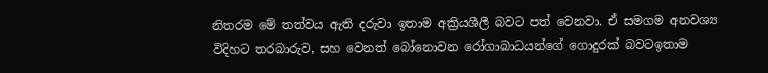නිතරම මේ තත්වය ඇති දරුවා ඉතාම අක්‍රියශීලී බවට පත් වෙනවා. ඒ සමගම අනවශ්‍ය විදිහට තරබාරුව, සහ වෙනත් බෝනොවන රෝගාබාධයන්ගේ ගොදුරක් බවටඉතාම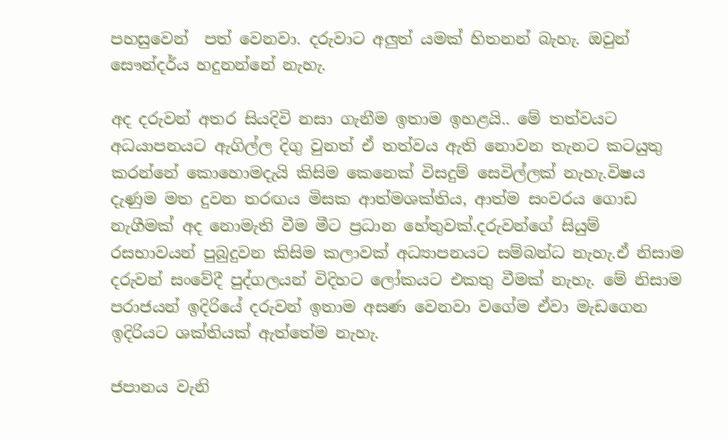පහසුවෙන්  පත් වෙනවා. දරුවාට අලුත් යමක් හිතනන් බැහැ. ඔවුන් සෞන්දර්ය හදුනන්නේ නැහැ.

අද දරුවන් අතර සියදිවි නසා ගැනීම ඉතාම ඉහළයි.. මේ තත්වයට අධයාපනයට ඇගිල්ල දිගු වුනත් ඒ තත්වය ඇති නොවන තැනට කටයුතු කරන්නේ කොහොමදැයි කිසිම කෙනෙක් විසදුම් සෙවිල්ලක් නැහැ.විෂය දැණුම මත දුවන තරඟය මිසක ආත්මශක්තිය, ආත්ම සංවරය ගොඩ නැගීමක් අද නොමැති වීම මීට ප්‍රධාන හේතුවක්.දරුවන්ගේ සියුම් රසභාවයන් පුබුදුවන කිසිම කලාවක් අධ්‍යාපනයට සම්බන්ධ නැහැ.ඒ නිසාම දරුවන් සංවේදී පුද්ගලයන් විදිහට ලෝකයට එකතු වීමක් නැහැ. මේ නිසාම පරාජයන් ඉදිරියේ දරුවන් ඉතාම අසණ වෙනවා වගේම ඒවා මැඩගෙන ඉදිරියට ශක්තියක් ඇත්තේම නැහැ.

ජපානය වැනි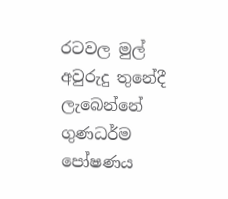රටවල මුල් අවුරුදු තුනේදී ලැබෙන්නේ ගුණධර්ම පෝෂණය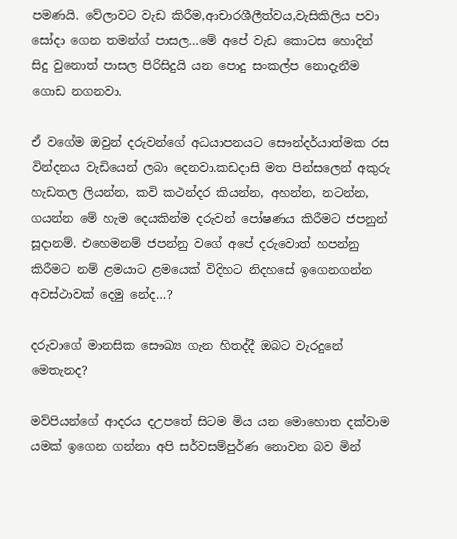පමණයි. වේලාවට වැඩ කිරීම,ආචාරශීලීත්වය,වැසිකිලිය පවා සෝදා ගෙන තමන්ග් පාසල…මේ අපේ වැඩ කොටස හොදින් සිදු වුනොත් පාසල පිරිසිදුයි යන පොදු සංකල්ප නොදැනීම ගොඩ නගනවා.

ඒ වගේම ඔවුන් දරුවන්ගේ අධයාපනයට සෞන්දර්යාත්මක රස වින්දනය වැඩියෙන් ලබා දෙනවා.කඩදාසි මත පින්සලෙන් අකුරු හැඩතල ලියන්න, කවි කථන්දර කියන්න, අහන්න, නටන්න, ගයන්න මේ හැම දෙයකින්ම දරුවන් පෝෂණය කිරීමට ජපනුන් සූදානම්. එහෙමනම් ජපන්නු වගේ අපේ දරුවොත් හපන්නු කිරීමට නම් ළමයාට ළමයෙක් විදිහට නිදහසේ ඉගෙනගන්න අවස්ථාවක් දෙමු නේද…?

දරුවාගේ මානසික සෞඛ්‍ය ගැන හිතද්දී ඔබට වැරදුනේ මෙතැනද?

මව්පියන්ගේ ආදරය දඋපතේ සිටම මිය යන මොහොත දක්වාම යමක් ඉගෙන ගන්නා අපි සර්වසම්පුර්ණ නොවන බව මින්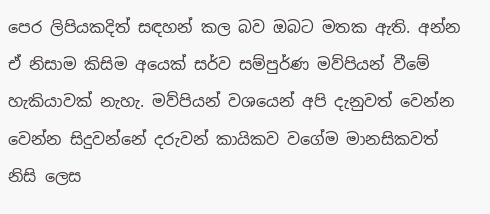පෙර ලිපියකදිත් සඳහන් කල බව ඔබට මතක ඇති. අන්න ඒ නිසාම කිසිම අයෙක් සර්ව සම්පුර්ණ මව්පියන් වීමේ හැකියාවක් නැහැ. මව්පියන් වශයෙන් අපි දැනුවත් වෙන්න වෙන්න සිදුවන්නේ දරුවන් කායිකව වගේම මානසිකවත් නිසි ලෙස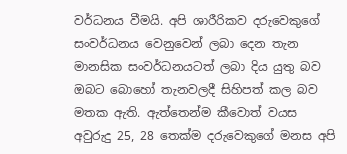වර්ධනය වීමයි. අපි ශාරීරිකව දරුවෙකුගේ සංවර්ධනය වෙනුවෙන් ලබා දෙන තැන මානසික සංවර්ධනයටත් ලබා දිය යුතු බව ඔබට බොහෝ තැනවලදී සිහිපත් කල බව මතක ඇති. ඇත්තෙන්ම කීවොත් වයස අවුරුදු 25, 28 තෙක්ම දරුවෙකුගේ මනස අපි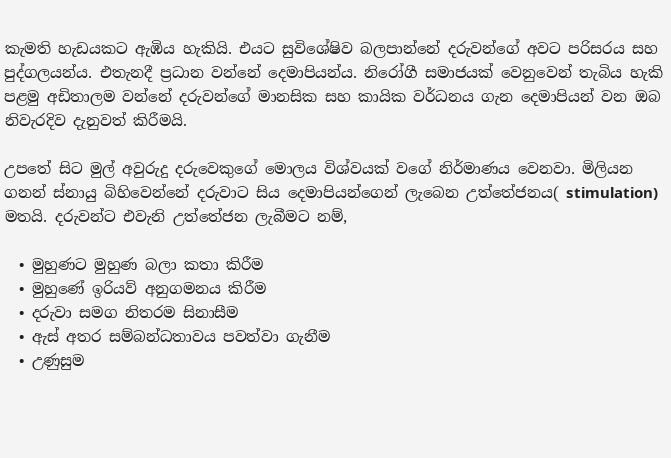කැමති හැඩයකට ඇඹිය හැකියි. එයට සුවිශේෂිව බලපාන්නේ දරුවන්ගේ අවට පරිසරය සහ පුද්ගලයන්ය. එතැනදී ප්‍රධාන වන්නේ දෙමාපියන්ය. නිරෝගී සමාජයක් වෙනුවෙන් තැබිය හැකි පළමු අඩිතාලම වන්නේ දරුවන්ගේ මානසික සහ කායික වර්ධනය ගැන දෙමාපියන් වන ඔබ නිවැරදිව දැනුවත් කිරීමයි.

උපතේ සිට මුල් අවුරුදු දරුවෙකුගේ මොලය විශ්වයක් වගේ නිර්මාණය වෙනවා. මිලියන ගනන් ස්නායු බිහිවෙන්නේ දරුවාට සිය දෙමාපියන්ගෙන් ලැබෙන උත්තේජනය( stimulation) මතයි. දරුවන්ට එවැනි උත්තේජන ලැබීමට නම්,

  • මුහුණට මුහුණ බලා කතා කිරීම
  • මුහුණේ ඉරියව් අනුගමනය කිරීම
  • දරුවා සමග නිතරම සිනාසීම
  • ඇස් අතර සම්බන්ධතාවය පවත්වා ගැනීම
  • උණුසුම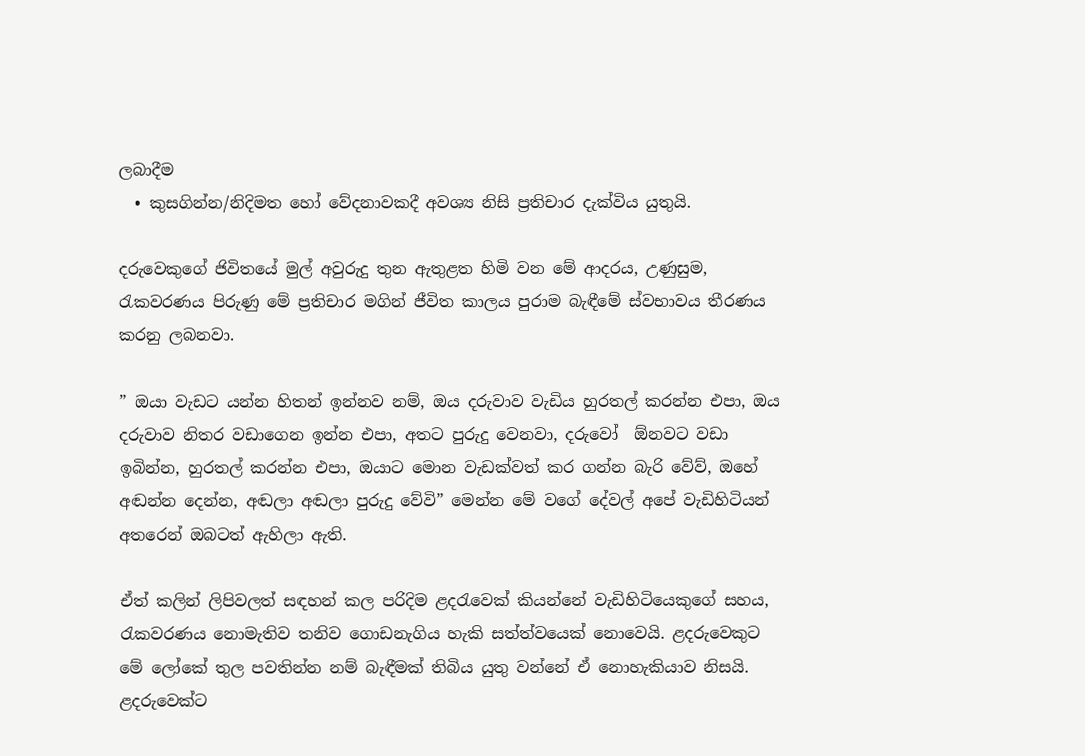ලබාදීම
  • කුසගින්න/නිදිමත හෝ වේදනාවකදී අවශ්‍ය නිසි ප්‍රතිචාර දැක්විය යුතුයි.

දරුවෙකුගේ ජිවිතයේ මුල් අවුරුදු තුන ඇතුළත හිමි වන මේ ආදරය, උණුසුම, රැකවරණය පිරුණු මේ ප්‍රතිචාර මගින් ජීවිත කාලය පුරාම බැඳීමේ ස්වභාවය තීරණය කරනු ලබනවා.

” ඔයා වැඩට යන්න හිතන් ඉන්නව නම්, ඔය දරුවාව වැඩිය හුරතල් කරන්න එපා, ඔය දරුවාව නිතර වඩාගෙන ඉන්න එපා, අතට පුරුදු වෙනවා, දරුවෝ  ඕනවට වඩා ඉබින්න, හුරතල් කරන්න එපා, ඔයාට මොන වැඩක්වත් කර ගන්න බැරි වේව්, ඔහේ අඬන්න දෙන්න, අඬලා අඬලා පුරුදු වේවි” මෙන්න මේ වගේ දේවල් අපේ වැඩිහිටියන් අතරෙන් ඔබටත් ඇහිලා ඇති.

ඒත් කලින් ලිපිවලත් සඳහන් කල පරිදිම ළදරැවෙක් කියන්නේ වැඩිහිටියෙකුගේ සහය, රැකවරණය නොමැතිව තනිව ගොඩනැගිය හැකි සත්ත්වයෙක් නොවෙයි. ළදරුවෙකුට මේ ලෝකේ තුල පවතින්න නම් බැඳීමක් තිබිය යුතු වන්නේ ඒ නොහැකියාව නිසයි. ළදරුවෙක්ට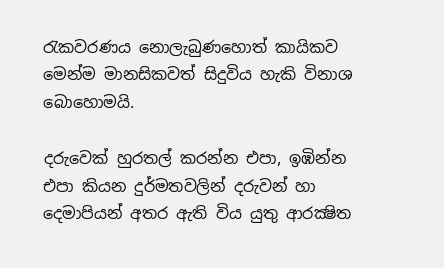රැකවරණය නොලැබුණහොත් කායිකව මෙන්ම මානසිකවත් සිදුවිය හැකි විනාශ බොහොමයි.

දරුවෙක් හුරතල් කරන්න එපා, ඉඹින්න එපා කියන දුර්මතවලින් දරුවන් හා දෙමාපියන් අතර ඇති විය යුතු ආරක්‍ෂිත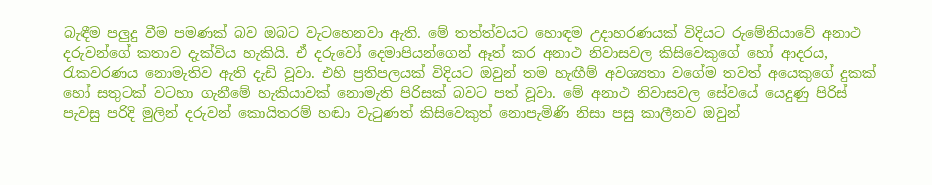බැඳීම පලුදු වීම පමණක් බව ඔබට වැටහෙනවා ඇති. මේ තත්ත්වයට හොඳම උදාහරණයක් විදියට රුමේනියාවේ අනාථ දරුවන්ගේ කතාව දැක්විය හැකියි. ඒ දරුවෝ දෙමාපියන්ගෙන් ඈත් කර අනාථ නිවාසවල කිසිවෙකුගේ හෝ ආදරය, රැකවරණය නොමැතිව ඇති දැඩි වූවා. එහි ප්‍රතිපලයක් විදියට ඔවුන් තම හැඟීම් අවශ්‍යතා වගේම තවත් අයෙකුගේ දුකක් හෝ සතුටක් වටහා ගැනීමේ හැකියාවක් නොමැති පිරිසක් බවට පත් වූවා. මේ අනාථ නිවාසවල සේවයේ යෙදුණු පිරිස් පැවසු පරිදි මුලින් දරුවන් කොයිතරම් හඬා වැටුණත් කිසිවෙකුත් නොපැමිණි නිසා පසු කාලීනව ඔවුන්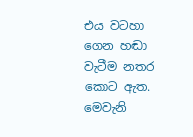එය වටහා ගෙන හඬා වැටීම නතර කොට ඇත. මෙවැනි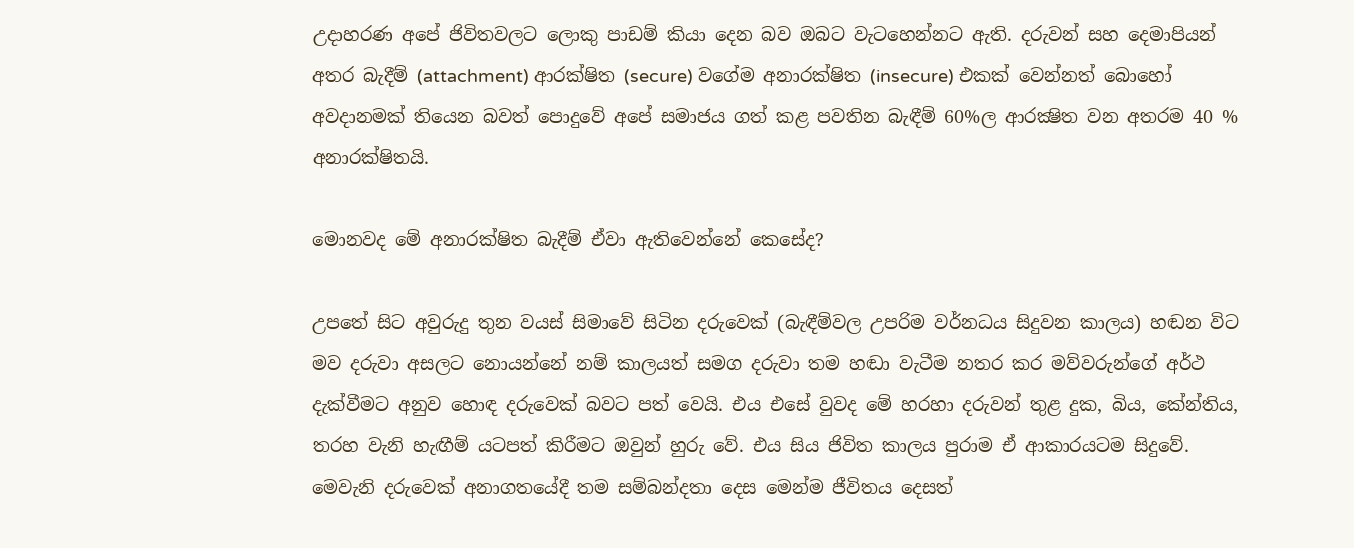උදාහරණ අපේ ජිවිතවලට ලොකු පාඩම් කියා දෙන බව ඔබට වැටහෙන්නට ඇති. දරුවන් සහ දෙමාපියන් අතර බැදීම් (attachment) ආරක්ෂිත (secure) වගේම අනාරක්ෂිත (insecure) එකක් වෙන්නත් බොහෝ අවදානමක් තියෙන බවත් පොදුවේ අපේ සමාජය ගත් කළ පවතින බැඳීම් 60%ල ආරක්‍ෂිත වන අතරම 40 % අනාරක්ෂිතයි.

මොනවද මේ අනාරක්ෂිත බැදීම් ඒවා ඇතිවෙන්නේ කෙසේද?

උපතේ සිට අවුරුදු තුන වයස් සිමාවේ සිටින දරුවෙක් (බැඳීම්වල උපරිම වර්නධය සිදුවන කාලය) හඬන විට මව දරුවා අසලට නොයන්නේ නම් කාලයත් සමග දරුවා තම හඬා වැටීම නතර කර මව්වරුන්ගේ අර්ථ දැක්වීමට අනුව හොඳ දරුවෙක් බවට පත් වෙයි. එය එසේ වුවද මේ හරහා දරුවන් තුළ දුක, බිය, කේන්තිය, තරහ වැනි හැඟීම් යටපත් කිරීමට ඔවුන් හුරු වේ. එය සිය ජිවිත කාලය පුරාම ඒ ආකාරයටම සිදුවේ. මෙවැනි දරුවෙක් අනාගතයේදී තම සම්බන්දතා දෙස මෙන්ම ජීවිතය දෙසත්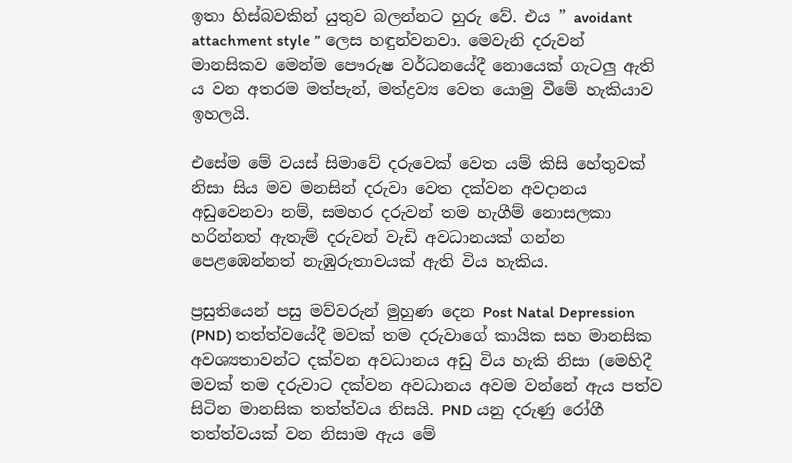ඉතා හිස්බවකින් යුතුව බලන්නට හුරු වේ. එය ” avoidant attachment style ” ලෙස හඳුන්වනවා. මෙවැනි දරුවන් මානසිකව මෙන්ම පෞරුෂ වර්ධනයේදී නොයෙක් ගැටලු ඇති ය වන අතරම මත්පැන්, මත්ද්‍රව්‍ය වෙත යොමු වීමේ හැකියාව ඉහලයි.

එසේම මේ වයස් සිමාවේ දරුවෙක් වෙත යම් කිසි හේතුවක් නිසා සිය මව මනසින් දරුවා වෙත දක්වන අවදානය අඩුවෙනවා නම්, සමහර දරුවන් තම හැගීම් නොසලකා හරින්නත් ඇතැම් දරුවන් වැඩි අවධානයක් ගන්න පෙළඹෙන්නත් නැඹුරුතාවයක් ඇති විය හැකිය.

ප්‍රසුතියෙන් පසු මව්වරුන් මුහුණ දෙන Post Natal Depression (PND) තත්ත්වයේදී මවක් තම දරුවාගේ කායික සහ මානසික අවශ්‍යතාවන්ට දක්වන අවධානය අඩු විය හැකි නිසා (මෙහිදී මවක් තම දරුවාට දක්වන අවධානය අවම වන්නේ ඇය පත්ව සිටින මානසික තත්ත්වය නිසයි. PND යනු දරුණු රෝගී තත්ත්වයක් වන නිසාම ඇය මේ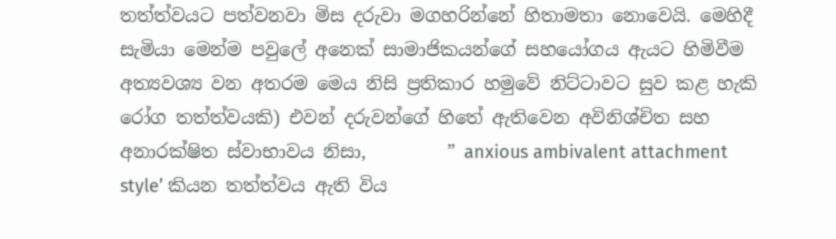තත්ත්වයට පත්වනවා මිස දරුවා මගහරින්නේ හිතාමතා නොවෙයි. මෙහිදී සැමියා මෙන්ම පවුලේ අනෙක් සාමාජිකයන්ගේ සහයෝගය ඇයට හිමිවීම අත්‍යවශ්‍ය වන අතරම මෙය නිසි ප්‍රතිකාර හමුවේ නිට්ටාවට සුව කළ හැකි රෝග තත්ත්වයකි) එවන් දරුවන්ගේ හිතේ ඇතිවෙන අවිනිශ්චිත සහ අනාරක්ෂිත ස්වාභාවය නිසා,         ” anxious ambivalent attachment style’ කියන තත්ත්වය ඇති විය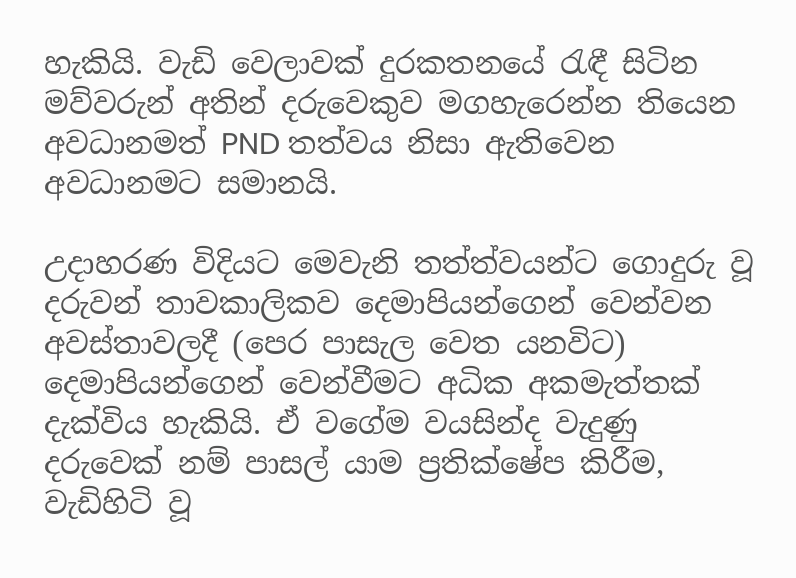හැකියි. වැඩි වෙලාවක් දුරකතනයේ රැඳී සිටින මව්වරුන් අතින් දරුවෙකුව මගහැරෙන්න තියෙන අවධානමත් PND තත්වය නිසා ඇතිවෙන අවධානමට සමානයි.

උදාහරණ විදියට මෙවැනි තත්ත්වයන්ට ගොදුරු වූ දරුවන් තාවකාලිකව දෙමාපියන්ගෙන් වෙන්වන අවස්තාවලදී (පෙර පාසැල වෙත යනවිට) දෙමාපියන්ගෙන් වෙන්වීමට අධික අකමැත්තක් දැක්විය හැකියි. ඒ වගේම වයසින්ද වැදුණු දරුවෙක් නම් පාසල් යාම ප්‍රතික්ෂේප කිරීම, වැඩිහිටි වූ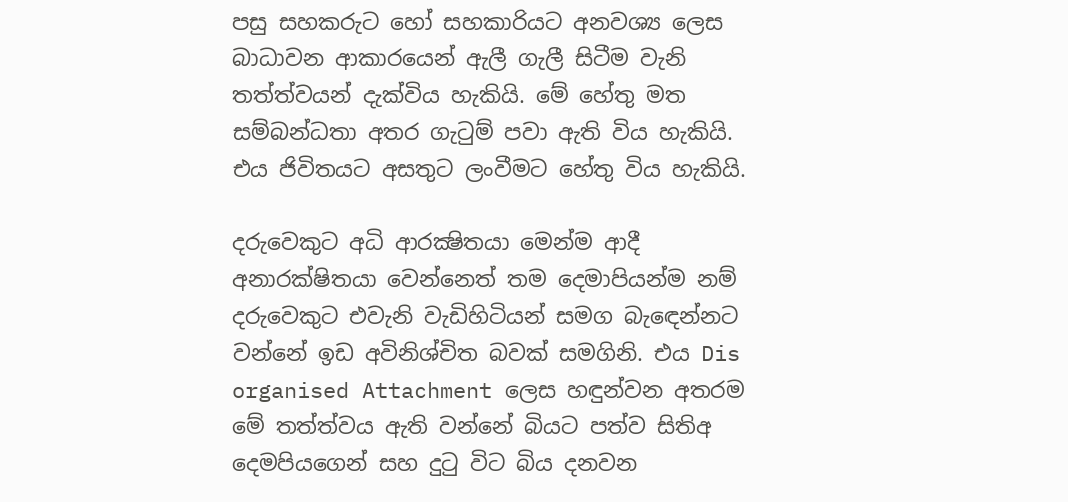පසු සහකරුට හෝ සහකාරියට අනවශ්‍ය ලෙස බාධාවන ආකාරයෙන් ඇලී ගැලී සිටීම වැනි තත්ත්වයන් දැක්විය හැකියි. මේ හේතු මත සම්බන්ධතා අතර ගැටුම් පවා ඇති විය හැකියි. එය ජිවිතයට අසතුට ලංවීමට හේතු විය හැකියි.

දරුවෙකුට අධි ආරක්‍ෂිතයා මෙන්ම ආදී අනාරක්ෂිතයා වෙන්නෙත් තම දෙමාපියන්ම නම් දරුවෙකුට එවැනි වැඩිහිටියන් සමග බැඳෙන්නට වන්නේ ඉඩ අවිනිශ්චිත බවක් සමගිනි. එය Dis organised Attachment ලෙස හඳුන්වන අතරම මේ තත්ත්වය ඇති වන්නේ බියට පත්ව සිතිඅ දෙමපියගෙන් සහ දුටු විට බිය දනවන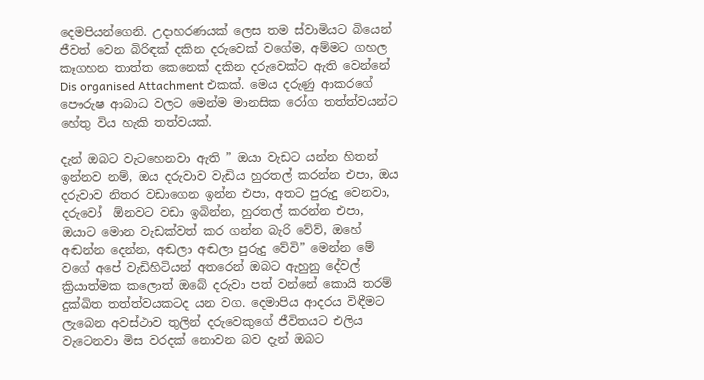දෙමපියන්ගෙනි. උදාහරණයක් ලෙස තම ස්වාමියට බියෙන් ජීවත් වෙන බිරිඳක් දකින දරුවෙක් වගේම, අම්මට ගහල කෑගහන තාත්ත කෙනෙක් දකින දරුවෙක්ට ඇති වෙන්නේ Dis organised Attachment එකක්‌. මෙය දරුණු ආකරගේ පෞරුෂ ආබාධ වලට මෙන්ම මානසික රෝග තත්ත්වයන්ට හේතු විය හැකි තත්වයක්.

දැන් ඔබට වැටහෙනවා ඇති ” ඔයා වැඩට යන්න හිතන් ඉන්නව නම්, ඔය දරුවාව වැඩිය හුරතල් කරන්න එපා, ඔය දරුවාව නිතර වඩාගෙන ඉන්න එපා, අතට පුරුදු වෙනවා, දරුවෝ  ඕනවට වඩා ඉබින්න, හුරතල් කරන්න එපා, ඔයාට මොන වැඩක්වත් කර ගන්න බැරි වේව්, ඔහේ අඬන්න දෙන්න, අඬලා අඬලා පුරුදු වේවි” මෙන්න මේ වගේ අපේ වැඩිහිටියන් අතරෙන් ඔබට ඇහුනු දේවල් ක්‍රියාත්මක කලොත් ඔබේ දරුවා පත් වන්නේ කොයි තරම් දුක්ඛිත තත්ත්වයකටද යන වග. දෙමාපිය ආදරය විඳීමට ලැබෙන අවස්ථාව තුලින් දරුවෙකුගේ ජීවිතයට එලිය වැටෙනවා මිස වරදක් නොවන බව දැන් ඔබට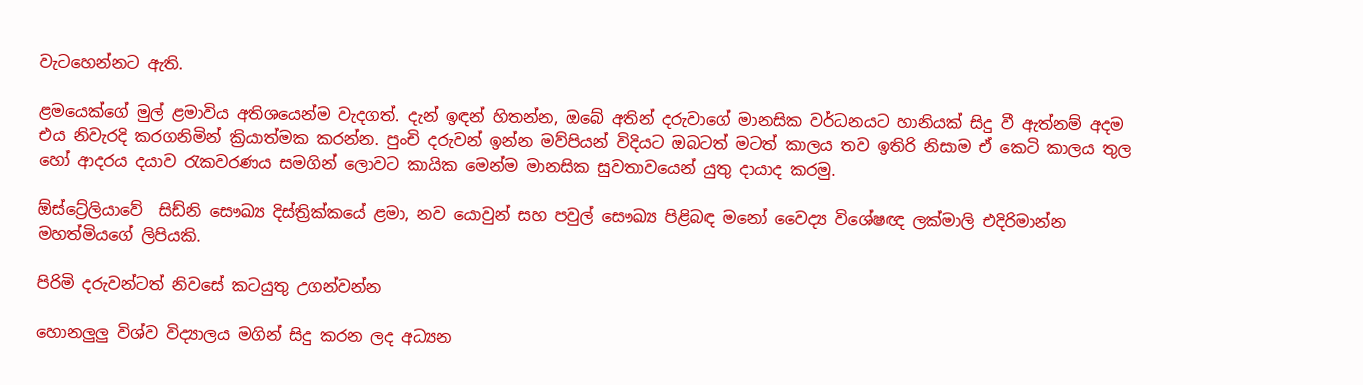වැටහෙන්නට ඇති.

ළමයෙක්ගේ මුල් ළමාවිය අතිශයෙන්ම වැදගත්. දැන් ඉඳන් හිතන්න, ඔබේ අතින් දරුවාගේ මානසික වර්ධනයට හානියක් සිදු වී ඇත්නම් අදම එය නිවැරදි කරගනිමින් ක්‍රියාත්මක කරන්න. පුංචි දරුවන් ඉන්න මව්පියන් විදියට ඔබටත් මටත් කාලය තව ඉතිරි නිසාම ඒ කෙටි කාලය තුල හෝ ආදරය දයාව රැකවරණය සමගින් ලොවට කායික මෙන්ම මානසික සුවතාවයෙන් යුතු දායාද කරමු.

ඕස්ට්‍රේලියාවේ  සිඩ්නි සෞඛ්‍ය දිස්ත්‍රික්කයේ ළමා, නව යොවුන් සහ පවුල් සෞඛ්‍ය පිළිබඳ මනෝ වෛද්‍ය විශේෂඥ ලක්මාලි එදිරිමාන්න මහත්මියගේ ලිපියකි.

පිරිමි දරුවන්ටත් නිවසේ කටයුතු උගන්වන්න

හොනලුලු විශ්ව විද්‍යාලය මගින් සිදු කරන ලද අධ්‍යන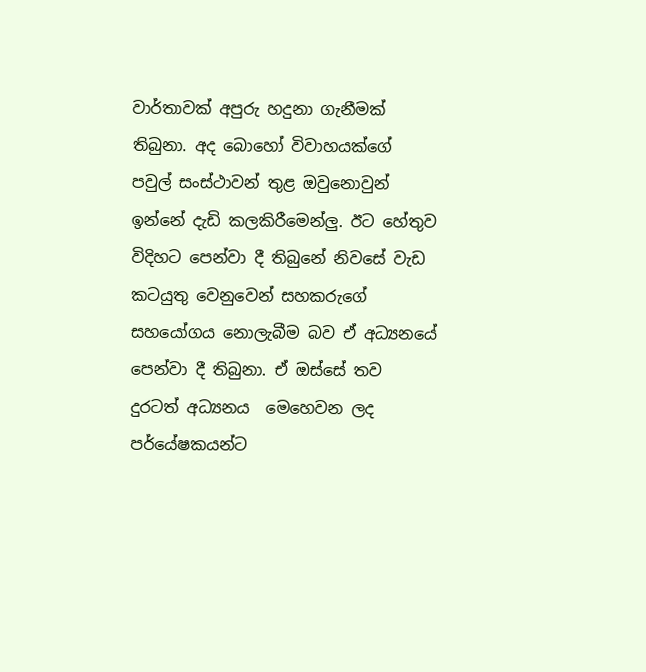වාර්තාවක් අපුරු හදුනා ගැනීමක් තිබුනා. අද බොහෝ විවාහයක්ගේ පවුල් සංස්ථාවන් තුළ ඔවුනොවුන් ඉන්නේ දැඩි කලකිරීමෙන්ලු. ඊට හේතුව විදිහට පෙන්වා දී තිබුනේ නිවසේ වැඩ කටයුතු වෙනුවෙන් සහකරුගේ සහයෝගය නොලැබීම බව ඒ අධ්‍යනයේ පෙන්වා දී තිබුනා. ඒ ඔස්සේ තව දුරටත් අධ්‍යනය  මෙහෙවන ලද පර්යේෂකයන්ට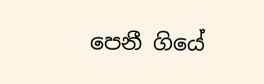පෙනී ගියේ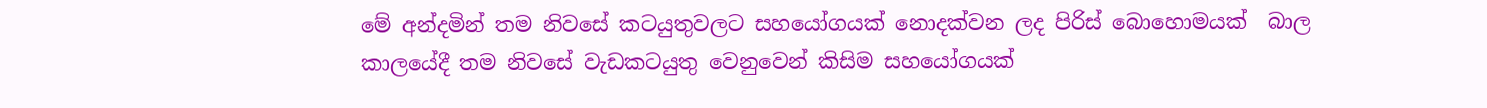මේ අන්දමින් තම නිවසේ කටයුතුවලට සහයෝගයක් නොදක්වන ලද පිරිස් බොහොමයක්  බාල කාලයේදී තම නිවසේ වැඩකටයුතු වෙනුවෙන් කිසිම සහයෝගයක්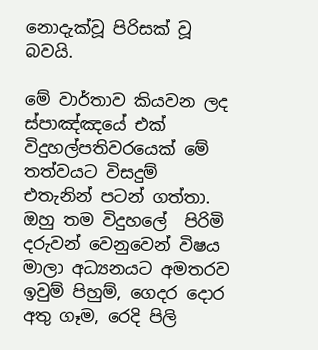නොදැක්වූ පිරිසක් වූ බවයි.

මේ වාර්තාව කියවන ලද ස්පාඤ්ඤයේ එක් විදුහල්පතිවරයෙක් මේ තත්වයට විසදුම් එතැනින් පටන් ගත්තා. ඔහු තම විදුහලේ  පිරිමි දරුවන් වෙනුවෙන් විෂය මාලා අධ්‍යනයට අමතරව ඉවුම් පිහුම්, ගෙදර දොර අතු ගෑම, රෙදි පිලි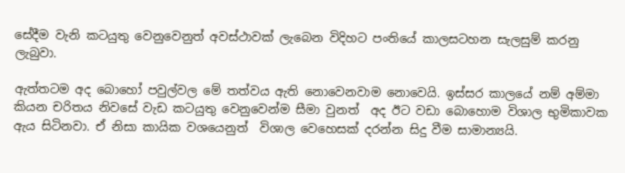සේදීම වැනි කටයුතු වෙනුවෙනුත් අවස්ථාවක් ලැබෙන විදිහට පංතියේ කාලසටහන සැලසුම් කරනු ලැබුවා.

ඇත්තටම අද බොහෝ පවුල්වල මේ තත්වය ඇති නොවෙනවාම නොවෙයි. ඉස්සර කාලයේ නම් අම්මා කියන චරිතය නිවසේ වැඩ කටයුතු වෙනුවෙන්ම සීමා වුනත්  අද ඊට වඩා බොහොම විශාල භුමිකාවක ඇය සිටිනවා. ඒ නිසා කායික වශයෙනුත්  විශාල වෙහෙසක් දරන්න සිදු වීම සාමාන්‍යයි.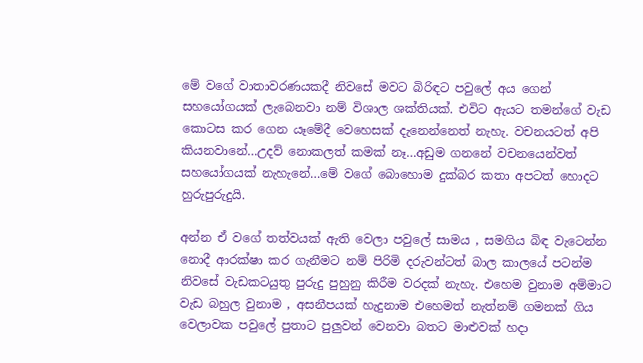මේ වගේ වාතාවරණයකදී නිවසේ මවට බිරිඳට පවුලේ අය ගෙන් සහයෝගයක් ලැබෙනවා නම් විශාල ශක්තියක්. එවිට ඇයට තමන්ගේ වැඩ කොටස කර ගෙන යෑමේදී වෙහෙසක් දැනෙන්නෙත් නැහැ. වචනයටත් අපි කියනවානේ…උදව් නොකලත් කමක් නෑ…අඩුම ගනනේ වචනයෙන්වත් සහයෝගයක් නැහැනේ…මේ වගේ බොහොම දුක්බර කතා අපටත් හොදට හුරුපුරුදුයි.

අන්න ඒ වගේ තත්වයක් ඇති වෙලා පවුලේ සාමය , සමගිය බිඳ වැටෙන්න නොදී ආරක්ෂා කර ගැනීමට නම් පිරිමි දරුවන්ටත් බාල කාලයේ පටන්ම නිවසේ වැඩකටයුතු පුරුදු පුහුනු කිරීම වරදක් නැහැ. එහෙම වුනාම අම්මාට වැඩ බහුල වුනාම , අසනීපයක් හැදුනාම එහෙමත් නැත්නම් ගමනක් ගිය වෙලාවක පවුලේ පුතාට පුලුවන් වෙනවා බතට මාළුවක් හදා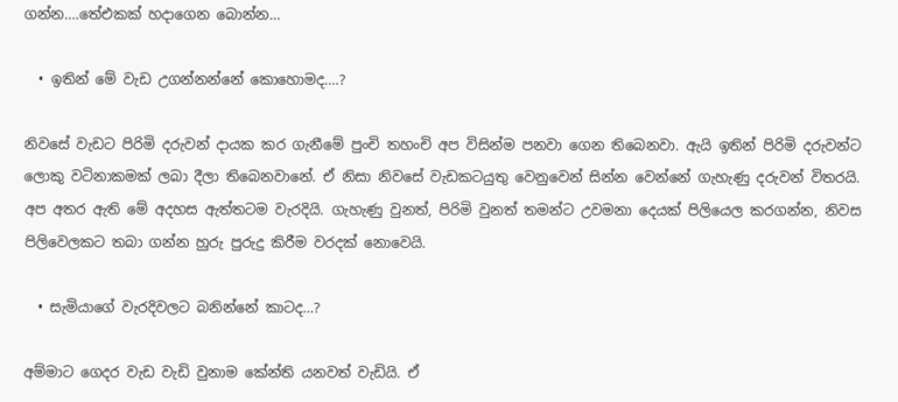ගන්න….තේඑකක් හදාගෙන බොන්න…

  • ඉතින් මේ වැඩ උගන්නන්නේ කොහොමද….?

නිවසේ වැඩට පිරිමි දරුවන් දායක කර ගැනීමේ පුංචි තහංචි අප විසින්ම පනවා ගෙන තිබෙනවා. ඇයි ඉතින් පිරිමි දරුවන්ට ලොකු වටිනාකමක් ලබා දීලා තිබෙනවානේ. ඒ නිසා නිවසේ වැඩකටයුතු වෙනුවෙන් සින්න වෙන්නේ ගැහැණු දරුවන් විතරයි. අප අතර ඇති මේ අදහස ඇත්තටම වැරදියි. ගැහැණු වුනත්, පිරිමි වුනත් තමන්ට උවමනා දෙයක් පිලියෙල කරගන්න, නිවස පිලිවෙලකට තබා ගන්න හුරු පුරුදු කිරීම වරදක් නොවෙයි.

  • සැමියාගේ වැරදිවලට බනින්නේ කාටද…?

අම්මාට ගෙදර වැඩ වැඩි වුනාම කේන්ති යනවත් වැඩියි. ඒ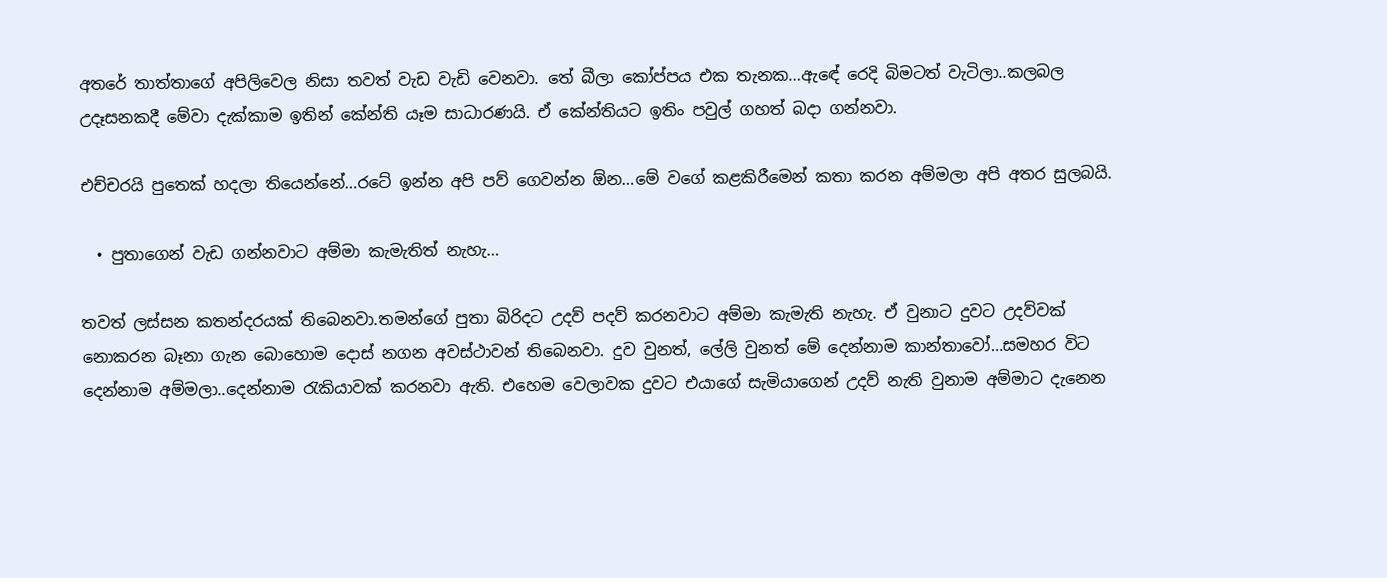අතරේ තාත්තාගේ අපිලිවෙල නිසා තවත් වැඩ වැඩි වෙනවා. තේ බීලා කෝප්පය එක තැනක…ඇඳේ රෙදි බිමටත් වැටිලා..කලබල උදෑසනකදී මේවා දැක්කාම ඉතින් කේන්ති යෑම සාධාරණයි. ඒ කේන්තියට ඉතිං පවුල් ගහත් බදා ගන්නවා.

එච්චරයි පුතෙක් හදලා තියෙන්නේ…රටේ ඉන්න අපි පව් ගෙවන්න ඕන…මේ වගේ කළකිරීමෙන් කතා කරන අම්මලා අපි අතර සුලබයි.

  • පුතාගෙන් වැඩ ගන්නවාට අම්මා කැමැතිත් නැහැ…

තවත් ලස්සන කතන්දරයක් තිබෙනවා.තමන්ගේ පුතා බිරිදට උදව් පදව් කරනවාට අම්මා කැමැති නැහැ. ඒ වුනාට දුවට උදව්වක් නොකරන බෑනා ගැන බොහොම දොස් නගන අවස්ථාවන් තිබෙනවා. දුව වුනත්, ලේලි වුනත් මේ දෙන්නාම කාන්තාවෝ…සමහර විට දෙන්නාම අම්මලා..දෙන්නාම රැකියාවක් කරනවා ඇති. එහෙම වෙලාවක දුවට එයාගේ සැමියාගෙන් උදව් නැති වුනාම අම්මාට දැනෙන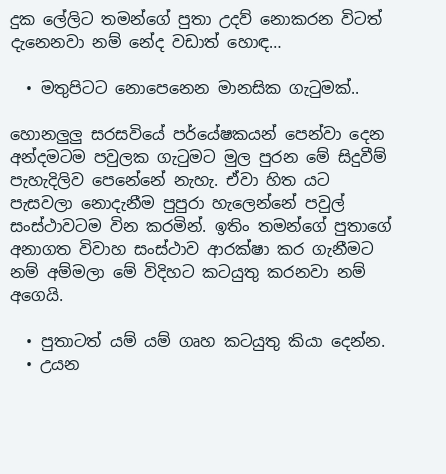දුක ලේලිට තමන්ගේ පුතා උදව් නොකරන විටත් දැනෙනවා නම් නේද වඩාත් හොඳ…

  • මතුපිටට නොපෙනෙන මානසික ගැටුමක්..

හොනලුලු සරසවියේ පර්යේෂකයන් පෙන්වා දෙන අන්දමටම පවුලක ගැටුමට මුල පුරන මේ සිදුවීම් පැහැදිලිව පෙනේනේ නැහැ. ඒවා හිත යට පැසවලා නොදැනීම පුපුරා හැලෙන්නේ පවුල් සංස්ථාවටම වින කරමින්. ඉතිං තමන්ගේ පුතාගේ අනාගත විවාහ සංස්ථාව ආරක්ෂා කර ගැනීමට නම් අම්මලා මේ විදිහට කටයුතු කරනවා නම් අගෙයි.

  • පුතාටත් යම් යම් ගෘහ කටයුතු කියා දෙන්න.
  • උයන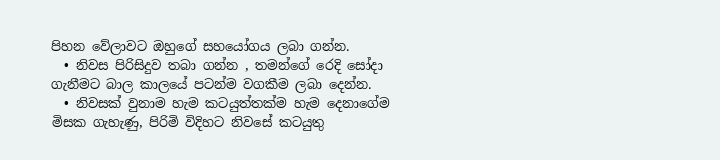පිහන වේලාවට ඔහුගේ සහයෝගය ලබා ගන්න.
  • නිවස පිරිසිදුව තබා ගන්න , තමන්ගේ රෙදි සෝදා ගැනීමට බාල කාලයේ පටන්ම වගකීම ලබා දෙන්න.
  • නිවසක් වුනාම හැම කටයුත්තක්ම හැම දෙනාගේම මිසක ගැහැණු, පිරිමි විදිහට නිවසේ කටයුතු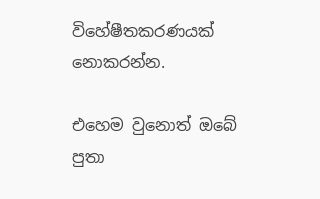විහේෂීතකරණයක් නොකරන්න.

එහෙම වුනොත් ඔබේ පුතා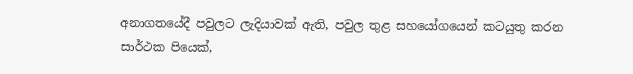අනාගතයේදී පවුලට ලැදියාවක් ඇති, පවුල තුළ සහයෝගයෙන් කටයුතු කරන සාර්ථක පියෙක්,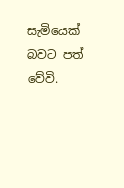සැමියෙක් බවට පත් වේවි.